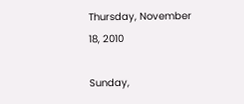Thursday, November 18, 2010

Sunday,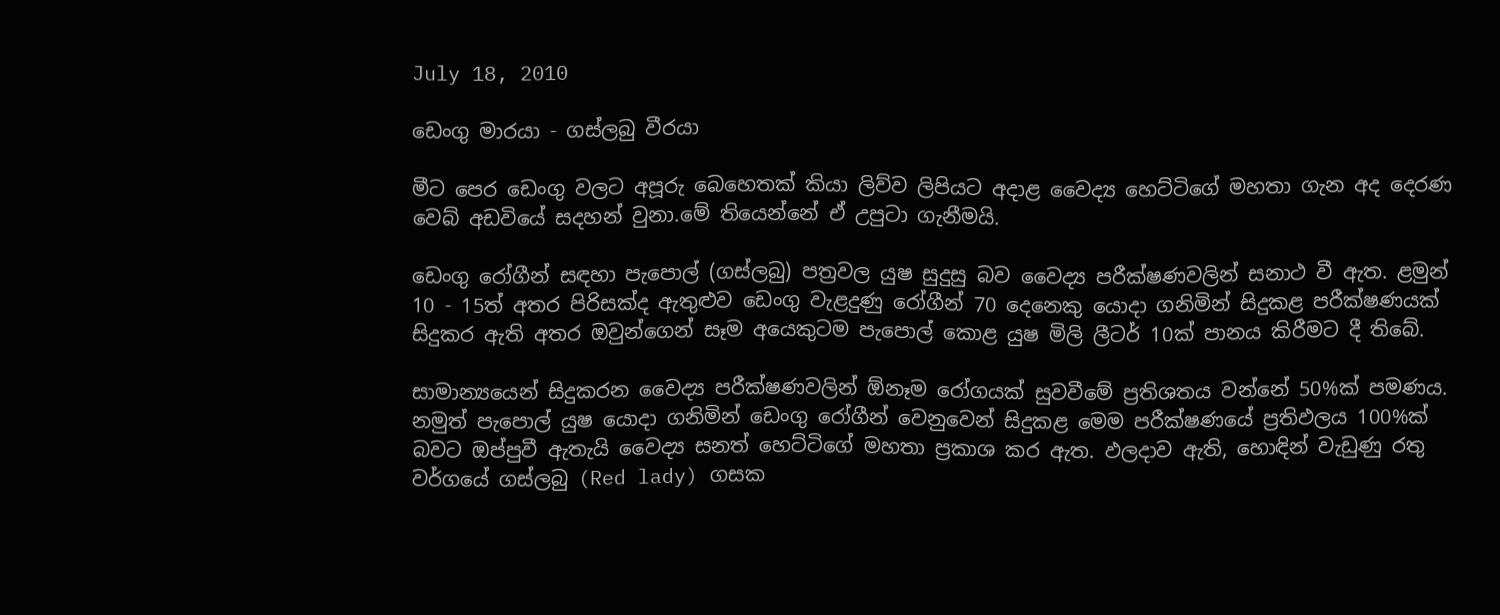July 18, 2010

ඩෙංගු මාරයා - ගස්ලබු වීරයා

මීට පෙර ‍ඩෙංගු වලට අපූරු බෙහෙතක් කියා ලිව්ව ලිපියට අදාළ වෛද්‍ය හෙට්ටිගේ මහතා ගැන අද දෙරණ වෙබ් අඩවියේ සදහන් වුනා.මේ තියෙන්නේ ඒ උපුටා ගැනීමයි.

ඩෙංගු රෝගීන් සඳහා පැපොල් (ගස්ලබු) පත්‍රවල යුෂ සුදුසු බව වෛද්‍ය පරීක්ෂණවලින් සනාථ වී ඇත. ළමුන් 10 - 15ත් අතර පිරිසක්ද ඇතුළුව ඩෙංගු වැළදුණු රෝගීන් 70 දෙනෙකු යොදා ගනිමින් සිදුකළ පරීක්ෂණයක් සිදුකර ඇති අතර ඔවුන්ගෙන් සෑම අයෙකුටම පැපොල් කොළ යුෂ මිලි ලීටර් 10ක් පානය කිරීමට දී තිබේ.

සාමාන්‍යයෙන් සිදුකරන වෛද්‍ය පරීක්ෂණවලින් ඕනෑම රෝගයක් සුවවීමේ ප්‍රතිශතය වන්නේ 50%ක් පමණය. නමුත් පැපොල් යුෂ යොදා ගනිමින් ඩෙංගු රෝගීන් වෙනුවෙන් සිදුකළ මෙම පරීක්ෂණයේ ප්‍රතිඵලය 100%ක් බවට ඔප්පුවී ඇතැයි වෛද්‍ය සනත් හෙට්ටිගේ මහතා ප්‍රකාශ කර ඇත. ඵලදාව ඇති, හොඳින් වැඩුණු රතු වර්ගයේ ගස්ලබු (Red lady) ගසක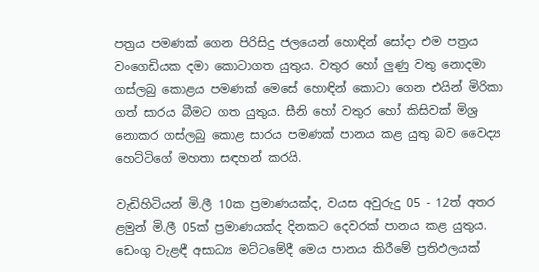පත්‍රය පමණක් ගෙන පිරිසිදු ජලයෙන් හොඳින් සෝදා එම පත්‍රය වංගෙඩියක දමා කොටාගත යුතුය. වතුර හෝ ලුණු වතු නොදමා ගස්ලබු කොළය පමණක් මෙසේ හොඳින් කොටා ගෙන එයින් මිරිකා ගත් සාරය බීමට ගත යුතුය. සීනි හෝ වතුර හෝ කිසිවක් මිශ්‍ර නොකර ගස්ලබු කොළ සාරය පමණක් පානය කළ යුතු බව වෛද්‍ය හෙට්ටිගේ මහතා සඳහන් කරයි.

වැඩිහිටියන් මි.ලී 10ක ප්‍රමාණයක්ද, වයස අවුරුදු 05 - 12ත් අතර ළමුන් මි.ලී 05ක් ප්‍රමාණයක්ද දිනකට දෙවරක් පානය කළ යුතුය. ඩෙංගු වැළඳී අසාධ්‍ය මට්ටමේදී මෙය පානය කිරීමේ ප්‍රතිඵලයක්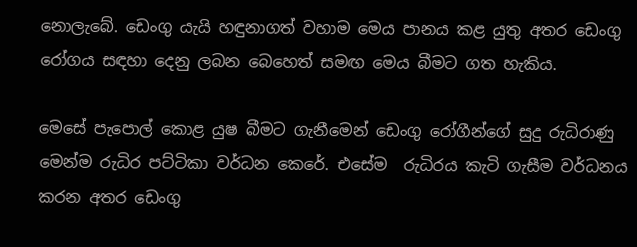නොලැබේ. ඩෙංගු යැයි හඳුනාගත් වහාම මෙය පානය කළ යුතු අතර ඩෙංගු රෝගය සඳහා දෙනු ලබන බෙහෙත් සමඟ මෙය බීමට ගත හැකිය.

මෙසේ පැපොල් කොළ යුෂ බීමට ගැනීමෙන් ඩෙංගු රෝගීන්ගේ සුදු රුධිරාණු මෙන්ම රුධිර පට්ටිකා වර්ධන කෙරේ. එසේම ‍ රුධිරය කැටි ගැසීම වර්ධනය කරන අතර ඩෙංගු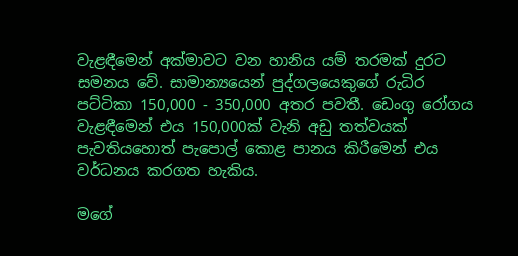වැළඳීමෙන් අක්මාවට වන හානිය යම් තරමක් දුරට සමනය වේ. සාමාන්‍යයෙන් පුද්ගලයෙකුගේ රුධිර පට්ටිකා 150,000 - 350,000 අතර පවතී. ඩෙංගු රෝගය වැළඳීමෙන් එය 150,000ක් වැනි අඩු තත්වයක් පැවතියහොත් පැපොල් කොළ පානය කිරීමෙන් එය වර්ධනය කරගත හැකිය.

මගේ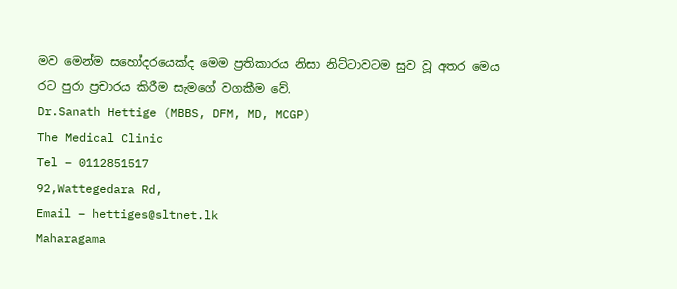මව මෙන්ම සහෝදරයෙක්ද මෙම ප්‍රතිකාරය නිසා නිට්ටාවටම සුව වූ අතර මෙය රට පුරා ප්‍රචාරය කිරීම සැමගේ වගකීම වේ.
Dr.Sanath Hettige (MBBS, DFM, MD, MCGP)
The Medical Clinic                                                                            Tel – 0112851517
92,Wattegedara Rd,                                                                        Email – hettiges@sltnet.lk
Maharagama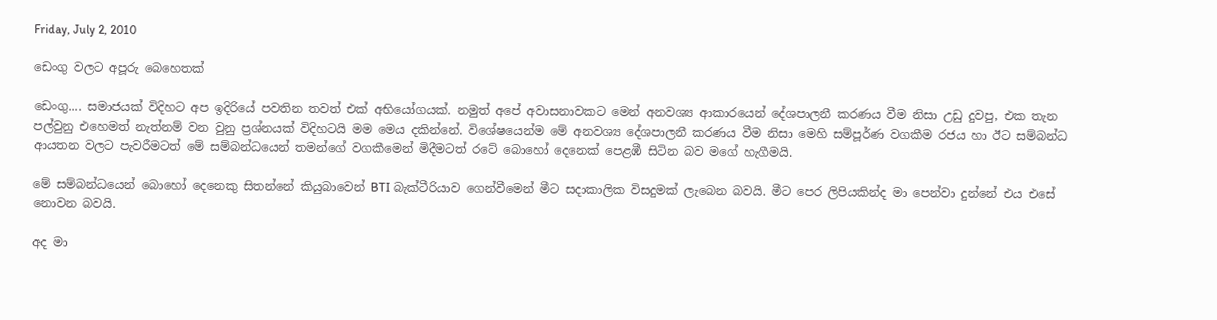Friday, July 2, 2010

ඩෙංගු වලට අපූරු බෙහෙතක්

ඩෙංගු.... සමාජයක් විදිහට අප ඉදිරියේ පවතින තවත් එක් අභියෝගයක්. නමුත් අපේ අවාසනාවකට මෙන් අනවශ්‍ය ආකාරයෙන් දේශපාලනී කරණය වීම නිසා උඩු දුවපු, එක තැන පල්වුනු එහෙමත් නැත්නම් වන වුනු ප්‍රශ්නයක් විදිහටයි මම මෙය දකින්නේ. විශේෂයෙන්ම මේ අනවශ්‍ය දේශපාලනී කරණය වීම නිසා මෙහි සම්පූර්ණ වගකීම රජය හා ඊට සම්බන්ධ ආයතන වලට පැවරීමටත් මේ සම්බන්ධයෙන් තමන්ගේ වගකීමෙන් මිදීමටත් රටේ බොහෝ දෙනෙක් පෙළඹී සිටින බව මගේ හැගීමයි.

මේ සම්බන්ධයෙන් බොහෝ දෙනෙකු සිතන්නේ කියුබාවෙන් BTI බැක්ටීරියාව ගෙන්වීමෙන් මීට සදාකාලික විසදුමක් ලැබෙන බවයි. මීට පෙර ලිපියකින්ද මා පෙන්වා දුන්නේ එය එසේ නොවන බවයි.

අද මා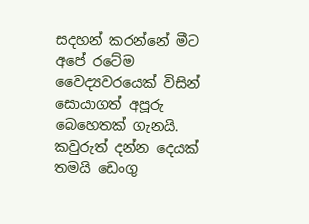සදහන් කරන්නේ මීට අපේ රටේම වෛද්‍යවරයෙක් විසින් සොයාගත් අපූරු බෙහෙතක් ගැනයි. කවුරුත් දන්න දෙයක් තමයි ඩෙංගු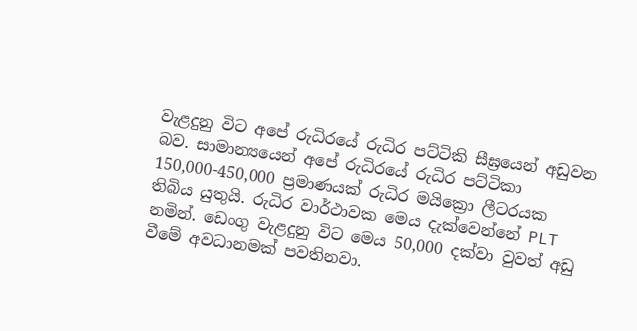වැළදුනු විට අපේ රුධිරයේ රුධිර පට්ටිකි සීඝ්‍රයෙන් අඩුවන බව. සාමාන්‍යයෙන් අපේ රුධිරයේ රුධිර පට්ටිකා 150,000-450,000 ප්‍රමාණයක් රුධිර මයික්‍රො ලීටරයක තිබිය යුතුයි. රුධිර වාර්ථාවක මෙය දැක්වෙන්නේ PLT නමින්. ඩෙංගු වැළදුනු විට මෙය 50,000 දක්වා වුවත් අඩු වීමේ අවධානමක් පවතිනවා.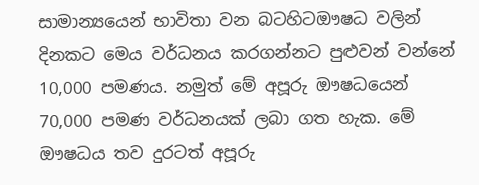සාමාන්‍යයෙන් භාවිතා වන බටහිටඖෂධ වලින් දිනකට මෙය වර්ධනය කරගන්නට පුළුවන් වන්නේ 10,000 පමණය. නමුත් මේ අපූරු ඖෂධයෙන් 70,000 පමණ වර්ධනයක් ලබා ගත හැක. මේ ඖෂධය තව දුරටත් අපූරු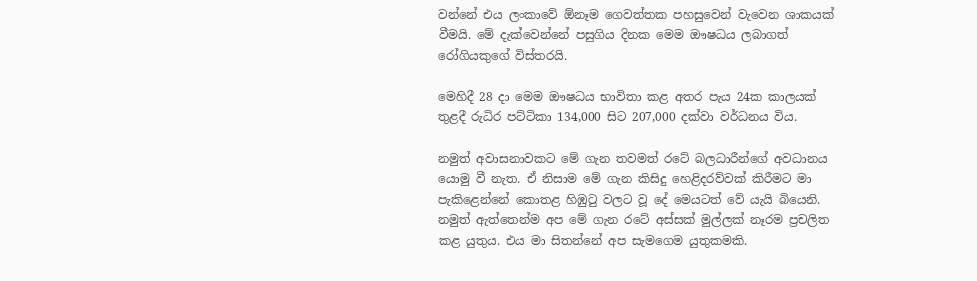වන්නේ එය ලංකාවේ ඕනෑම ගෙවත්තක පහසුවෙන් වැවෙන ශාකයක් වීමයි. මේ දැක්වෙන්නේ පසුගිය දිනක මෙම ඖෂධය ලබාගත් රෝගියකුගේ විස්තරයි.

මෙහිදී 28 දා මෙම ‍ඖෂධය භාවිතා කළ අතර පැය 24ක කාලයක් තුළදී රුධිර පට්ටිකා 134,000 සිට 207,000 දක්වා වර්ධනය විය.

නමුත් අවාසනාවකට මේ ගැන තවමත් රටේ බලධාරීන්ගේ අවධානය යොමු වී නැත. ඒ නිසාම මේ ගැන කිසිදු හෙළිදරව්වක් කිරීමට මා පැකිළෙන්නේ කොතළ හිඹුටු වලට වූ දේ මෙයටත් වේ යැයි බියෙනි. නමුත් ඇත්තෙන්ම අප මේ ගැන රටේ අස්සක් මුල්ලක් නෑරම ප්‍රචලිත කළ යුතුය. එය‍ මා සිතන්නේ අප සැමගෙම යුතුකමකි.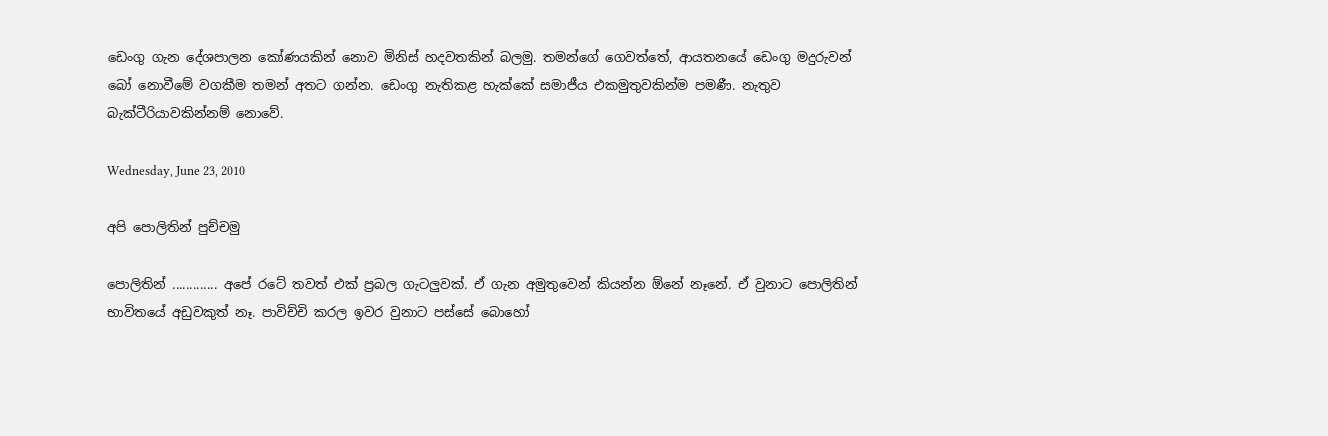ඩෙංගු ගැන දේශපාලන කෝණයකින් නොව මිනිස් හදවතකින් බලමු. තමන්ගේ ගෙවත්තේ, ආයතනයේ ඩෙංගු මදුරුවන් බෝ නොවීමේ වගකීම තමන් අතට ගන්න. ඩෙංගු නැතිකළ හැක්කේ සමාජීය එකමුතුවකින්ම පමණී. නැතුව බැක්ටීරියාවකින්නම් නොවේ.

Wednesday, June 23, 2010

අපි පොලිතින් පුච්චමු

පොලිතින් ............. අපේ රටේ තවත් එක් ප්‍රබල ගැටලුවක්. ඒ ගැන අමුතුවෙන් කියන්න ඕනේ නෑනේ. ඒ වුනාට පොලිතින් භාවිතයේ අඩුවකුත් නෑ. පාවිච්චි කරල ඉවර වුනාට පස්සේ බොහෝ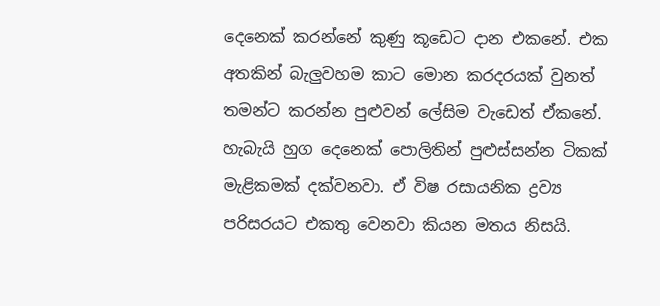දෙනෙක් කරන්නේ කුණු කූඩෙ‍ට දාන එකනේ. එක අතකින් බැලුවහම කාට මොන කරදරයක් වුනත් තමන්ට කරන්න පුළුවන් ලේසිම වැඩෙත් ඒකනේ. හැබැයි හුග දෙනෙක් පොලිතින් පුළුස්සන්න ටිකක් මැළිකමක් දක්වනවා. ඒ විෂ රසායනික ද්‍රව්‍ය පරිසරයට එකතු වෙනවා කියන මතය නිසයි.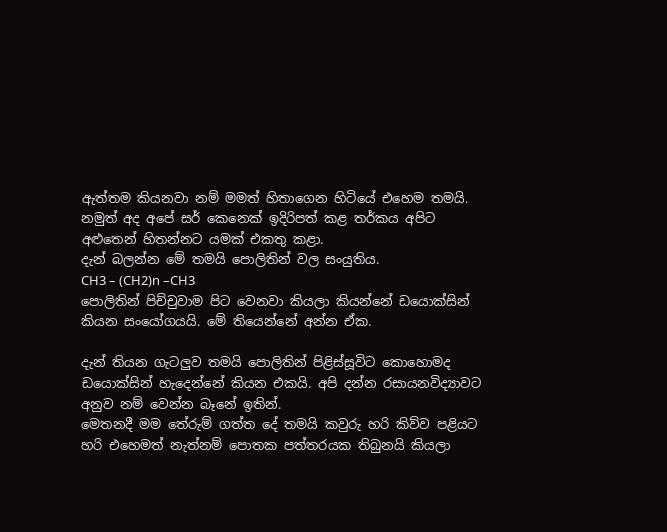ඇත්තම කියනවා නම් මමත් හිතාගෙන හිටියේ එහෙම තමයි. නමුත් අද අපේ සර් කෙනෙක් ඉදිරිපත් කළ තර්කය අපිට අළුතෙන් හිතන්නට යමක් එකතු කළා.
දැන් බලන්න මේ තමයි පොලිතින් වල සංයුතිය.
CH3 – (CH2)n –CH3
පොලිතින් පිච්චුවාම පිට වෙනවා කියලා කියන්නේ ඩයොක්සින් කියන සංයෝගයයි. මේ තියෙන්නේ අන්න ඒක.

දැන් තියන ගැටලුව තමයි පොලිතින් පිළිස්සූවිට කොහොමද ඩයොක්සින් හැදෙන්නේ කියන එකයි. අපි දන්න රසායනවිද්‍යාව‍ට අනුව නම් වෙන්න බෑනේ ඉතින්.
මෙතනදී මම තේරුම් ගත්ත දේ තමයි කවුරු හරි කිව්ව පළියට හරි එහෙමත් නැත්නම් පොතක පත්තරයක තිබුනයි කියලා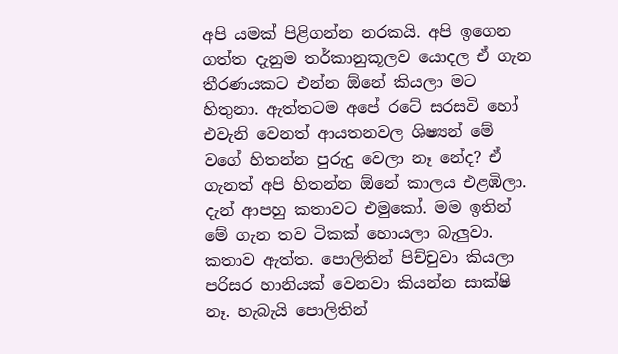අපි යමක් පිළිගන්න නරකයි. අපි ඉගෙන ගත්ත දැනුම තර්කානුකූලව යොදල ඒ ගැන තීරණයකට එන්න ඕනේ කියලා මට හිතුනා. ඇත්තටම අපේ රටේ සරසවි හෝ එවැනි වෙනත් ආයතනවල ශිෂ්‍යන් මේ වගේ හිතන්න පුරුදු වෙලා නෑ නේද? ඒ ගැනත් අපි හිතන්න ඕනේ කාලය එළඹිලා.
දැන් ආපහු කතාවට එමුකෝ. මම ඉතින් මේ ගැන තව ටිකක් හොයලා බැලුවා. කතාව ඇත්ත. පොලිතින් පිච්චුවා කියලා පරිසර හානියක් වෙනවා කියන්න සාක්ෂි නෑ. හැබැයි පොලිතින්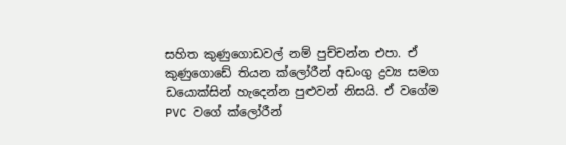සහිත කුණුගොඩවල් නම් පුච්චන්න එපා. ඒ කුණුගොඩේ තියන ක්ලෝරීන් අඩංගු ද්‍රව්‍ය සමග ඩයොක්සින් හැදෙන්න පුළුවන් නිසයි. ඒ වගේම PVC වගේ ක්ලෝරීන්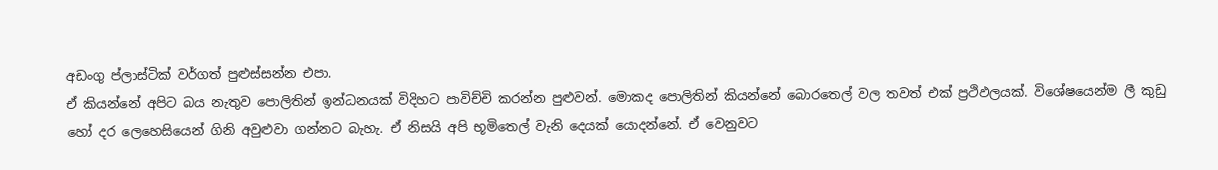අඩංගු ප්ලාස්ටික් වර්ගත් පුළුස්සන්න එපා.
ඒ කියන්නේ අපිට බය නැතුව පොලිතින් ඉන්ධනයක් විදිහට පාවිච්චි කරන්න පුළුවන්. මොකද පොලිතින් කියන්නේ බොරතෙල් වල තවත් එක් ප්‍රථිඵලයක්. විශේෂයෙන්ම ලී කුඩු හෝ දර ලෙහෙ‍සියෙන් ගිනි අවුළුවා ගන්නට බැහැ. ඒ නිසයි අපි භූමිතෙල් වැනි දෙයක් යොදන්නේ. ඒ වෙනුවට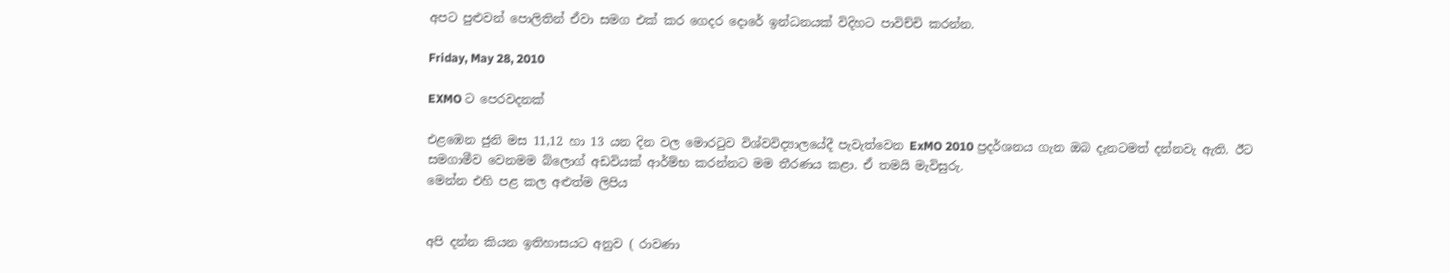අපට පුළුවන් පොලිතින් ඒවා සමග එක් කර ගෙදර දොරේ ඉන්ධනයක් විදිහට පාවිච්චි කරන්න.

Friday, May 28, 2010

EXMO ට පෙරවදනක්

එළඹෙන ජුනි මස 11,12 හා 13 යන දින වල මොරටුව විශ්වවිද්‍යාලයේදී පැවැත්වෙන ExMO 2010 ප්‍රදර්ශනය ගැන ඔබ දැනටමත් දන්නවැ ඇති. ඊට සමගාමීව වෙනමම බ්ලොග් අඩවියක් ආර්ම්භ කරන්නට මම තීරණය කළා. ඒ තමයි මැවිසුරු.
මෙන්න එහි පළ කල අළුත්ම ලිපිය


අපි දන්න කියන ඉතිහාසයට අනුව ( රාවණා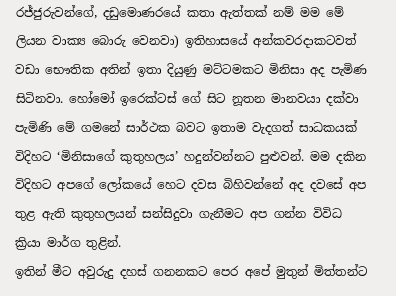රජ්ජුරුවන්ගේ, දඩුමොණරයේ කතා ඇත්තක් නම් මම මේ ලියන වාක්‍ය බොරු වෙනවා) ඉතිහාසයේ අන්කවරදාකටවත් වඩා භෞතික අතින් ඉතා දියුණු මට්ටමකට මිනිසා අද පැමිණ සිටිනවා. හෝමෝ ඉරෙක්ටස් ගේ සිට නූතන මානවයා දක්වා පැමිණි මේ ගමනේ සාර්ථක බවට ඉතාම වැදගත් සාධකයක් විදිහට ‘මිනිසාගේ කුතුහලය’ හදුන්වන්නට පුළුවන්. මම දකින විදිහට අපගේ ලෝකයේ හෙට දවස බිහිවන්නේ අද දවසේ අප තුළ ඇති කුතුහලයන් සන්සිදුවා ගැනීමට අප ගන්න විවිධ ක්‍රියා මාර්ග තුළින්.
ඉතින් මීට අවුරුදු දහස් ගනනකට පෙර අපේ මුතුන් මිත්තන්ට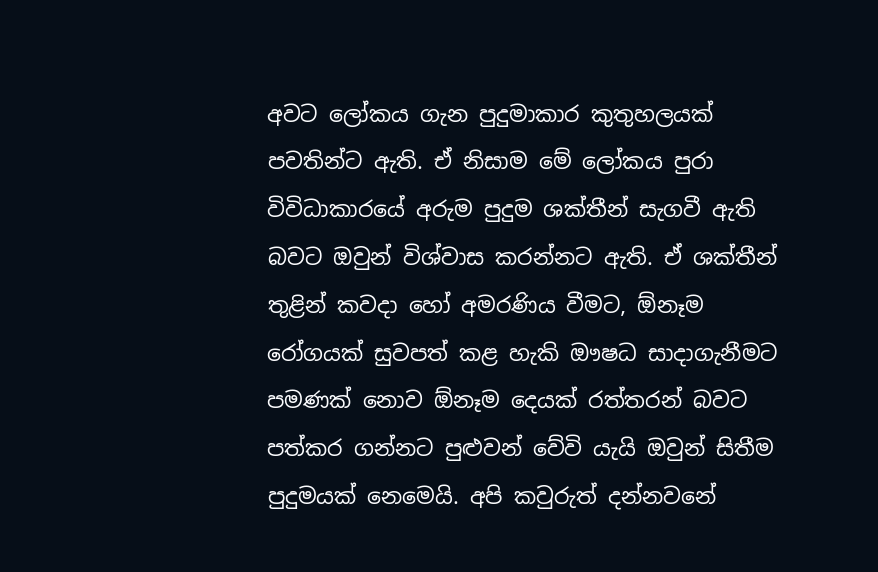අවට ලෝකය ගැන පුදුමාකාර කුතුහලයක් පවතින්ට ඇති. ඒ නිසාම මේ ලෝකය පුරා විවිධාකාරයේ අරුම පුදුම ශක්තීන් සැගවී ඇති බවට ඔවුන් විශ්වාස කරන්නට ඇති. ඒ ශක්තීන් තුළින් කවදා හෝ අමරණිය වීමට, ඕනෑම රෝගයක් සුවපත් කළ හැකි ‍ඖෂධ සාදාගැනීමට පමණක් නොව ඕනෑම දෙයක් රත්තරන් බවට පත්කර ගන්නට පුළුවන් වේවි යැයි ඔවුන් සිතීම පුදුමයක් නෙමෙයි. අපි කවුරුත් දන්නවනේ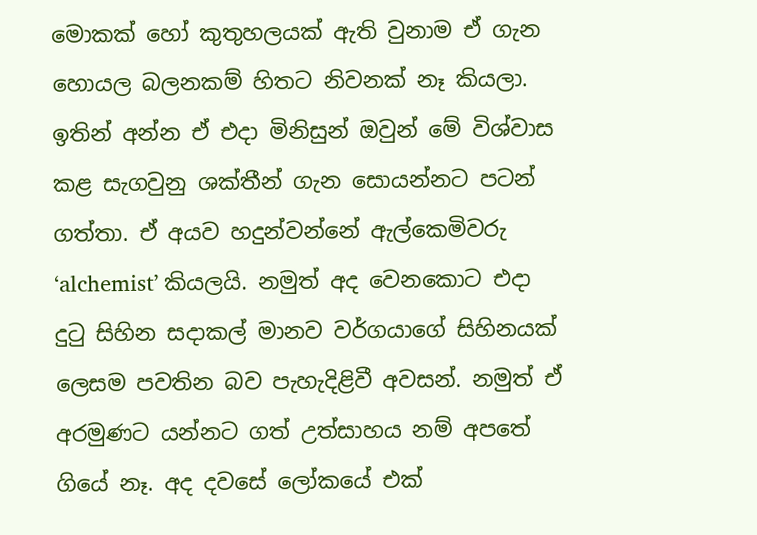මොකක් හෝ කුතුහලයක් ඇති වුනාම ඒ ගැන හොයල බලනකම් හිතට නිවනක් නෑ කියලා. ඉතින් අන්න ඒ එදා මිනිසුන් ඔවුන් මේ විශ්වාස කළ සැගවුනු ශක්තීන් ගැන සොයන්නට පටන් ගත්තා. ඒ අයව හදුන්වන්නේ ඇල්කෙමිවරු ‘alchemist’ කියලයි. නමුත් අද වෙනකොට එදා දුටු සිහින ස‍දාකල් මානව වර්ගයාගේ සිහිනයක් ලෙසම පවතින බව පැහැදිළිවී අවසන්. නමුත් ඒ අරමුණට යන්නට ගත් උත්සාහය නම් අපතේ ගියේ නෑ. අද දවසේ ලෝකයේ එක්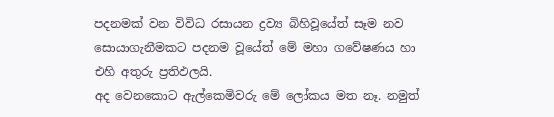පදනමක් වන විවිධ රසායන ද්‍රව්‍ය බිහිවූයේත් සෑම නව සොයාගැනීමකට පදනම වූයේත් මේ මහා ගවේෂණය හා එහි අතුරු ප්‍රතිඵලයි.
අද වෙනකොට ඇල්කෙමිවරු මේ ලෝකය මත නෑ. නමුත්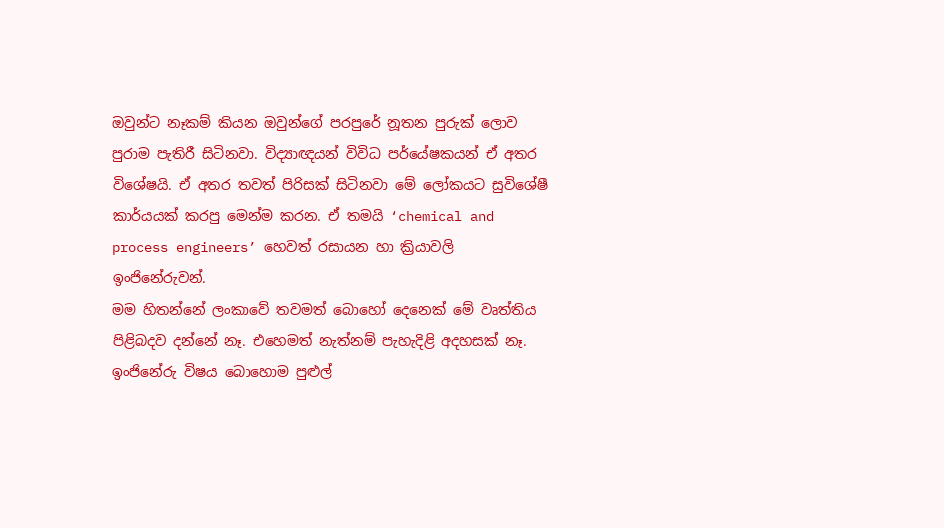ඔවුන්ට නෑකම් කියන ඔවුන්ගේ පරපුරේ නූතන පුරුක් ලොව පුරාම පැතිරී සිටිනවා. විද්‍යාඥයන් විවිධ පර්යේෂකයන් ඒ අතර විශේෂයි. ඒ අතර තවත් පිරිසක් සිටිනවා මේ ලෝකයට සුවිශේෂී කාර්යයක් කරපු මෙන්ම කරන. ඒ තමයි ‘chemical and process engineers’ හෙවත් රසායන හා ක්‍රියාවලි ඉංජිනේරුවන්.
මම හිතන්නේ ලංකාවේ තවමත් බොහෝ දෙනෙක් මේ වෘත්තිය පිළිබදව දන්නේ නෑ. එහෙමත් නැත්නම් පැහැදිළි අදහසක් නෑ. ඉංජිනේරු විෂය බොහොම පුළුල්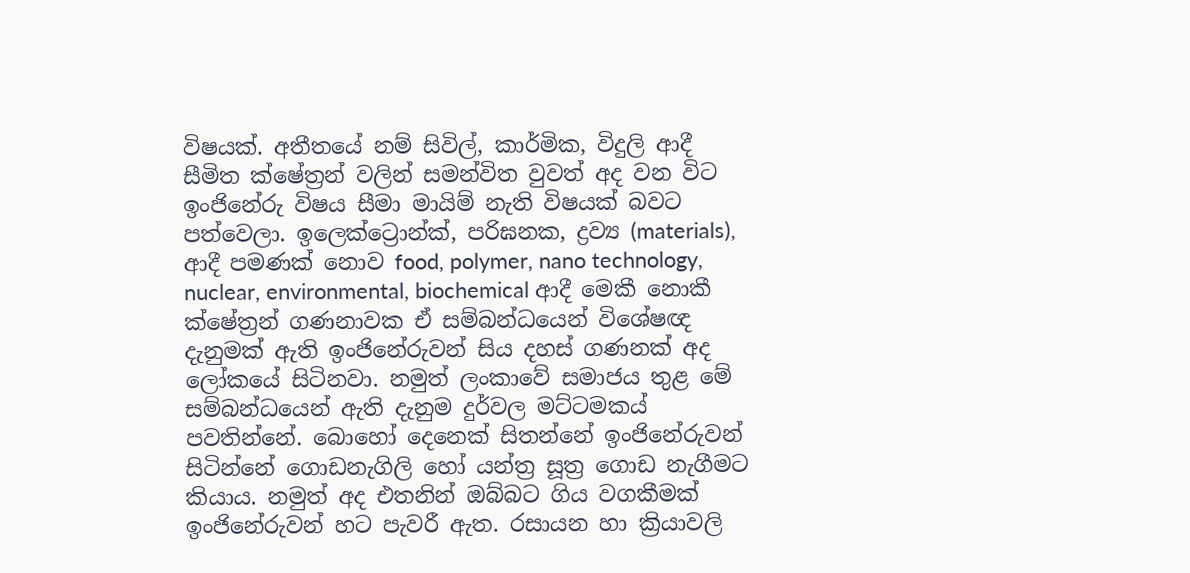විෂයක්. අතීතයේ නම් සිවිල්, කාර්මික, විදුලි ආදී සීමිත ‍ක්ෂේත්‍රන් වලින් සමන්විත වුවත් අද වන විට ඉංජිනේරු විෂය සීමා මායිම් නැති විෂයක් බවට පත්වෙලා. ඉලෙක්ට්‍රොන්ක්, පරිඝනක, ද්‍රව්‍ය (materials), ආදී පමණක් නොව food, polymer, nano technology, nuclear, environmental, biochemical ආදී මෙකී නොකී ක්ෂේත්‍රන් ගණනාවක ඒ සම්බන්ධයෙන් විශේෂඥ දැනුමක් ඇති ඉංජිනේරුවන් සිය දහස් ගණනක් අද ලෝකයේ සිටිනවා. නමුත් ලංකාවේ සමාජය තුළ මේ සම්බන්ධයෙන් ඇති දැනුම දුර්වල මට්ටමකය් පවතින්නේ. බොහෝ දෙනෙක් සිතන්නේ ඉංජිනේරුවන් සිටින්නේ ගොඩනැගිලි හෝ යන්ත්‍ර සූත්‍ර ගොඩ නැගීමට කියාය. නමුත් අද එතනින් ඔබ්බට ගිය වගකීමක් ඉංජිනේරුවන් හට පැවරී ඇත. රසායන හා ක්‍රියාවලි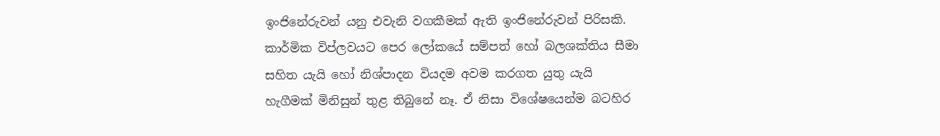ඉංජිනේරුවන් යනු එවැනි වගකීමක් ඇති ඉංජිනේරුවන් පිරිසකි.
කාර්මික විප්ලවයට පෙර ලෝකයේ සම්පත් හෝ බලශක්තිය සීමා සහිත යැයි හෝ නිශ්පාදන වියදම අවම කරගත යුතු යැයි හැගීමක් මිනිසුන් තුළ තිබුනේ නෑ. ඒ නිසා විශේෂයෙන්ම බටහිර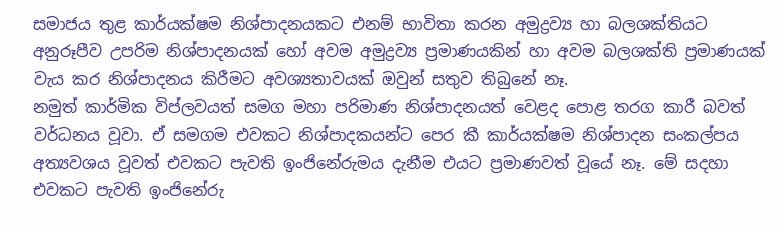සමාජය තුළ කාර්යක්ෂම නිශ්පාදනයකට එනම් භාවිතා කරන අමුද්‍රව්‍ය හා බලශක්තියට අනුරූපීව උපරිම නිශ්පාදනයක් හෝ අවම අමුද්‍රව්‍ය ප්‍රමාණයකින් හා අවම බලශක්ති ප්‍රමාණයක් වැය කර නිශ්පාදනය කිරීමට අවශ්‍යතාවයක් ඔවුන් සතුව තිබුනේ නෑ.
නමුත් කාර්මික විප්ලවයත් සමග මහා පරිමාණ නිශ්පාදනයත් වෙළද පොළ තරග කාරී බවත් වර්ධනය වූවා. ඒ සමගම එවකට නිශ්පාදකයන්ට පෙර කී කාර්යක්ෂම නිශ්පාදන සංකල්පය අත්‍යවශය වූවත් එවකට පැවති ඉංජිනේරුමය දැනීම එයට ප්‍රමාණවත් වූයේ නෑ. මේ සදහා එවකට පැවති ඉංජිනේරු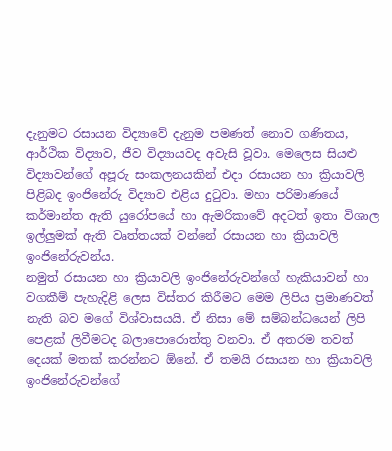දැනුමට රසායන විද්‍යාවේ දැනුම පමණත් නොව ගණිත‍ය, ආර්ථික විද්‍යාව, ජීව විද්‍යායවද අවැසි වූවා. මෙලෙස සියළු විද්‍යාවන්ගේ අපූරු සංකලනයකින් එදා රසායන හා ක්‍රියාවලි පිළිබද ඉංජිනේරු විද්‍යාව එළිය දුටුවා. මහා පරිමාණයේ කර්මාන්ත ඇති යුරෝපයේ හා ඇමරිකාවේ අදටත් ඉතා විශාල ඉල්ලුමක් ඇති වෘත්තයක් වන්නේ රසායන හා ක්‍රියාවලි ඉංජිනේරුවන්ය.
නමුත් රසායන හා ක්‍රියාවලි ඉංජිනේරුවන්ගේ හැකියාවන් හා වගකීම් පැහැදිළි ලෙස විස්තර කිරීමට මෙම ලිපිය ප්‍රමාණවත් නැති බව මගේ විශ්වාසයයි. ඒ නිසා මේ සම්බන්ධයෙන් ලිපි පෙළක් ලිවීමටද බලාපොරොත්තු වනවා. ඒ අතරම තවත් දෙයක් මතක් කරන්නට ඕනේ. ඒ තමයි රසායන හා ක්‍රියාවලි ඉංජිනේරුවන්ගේ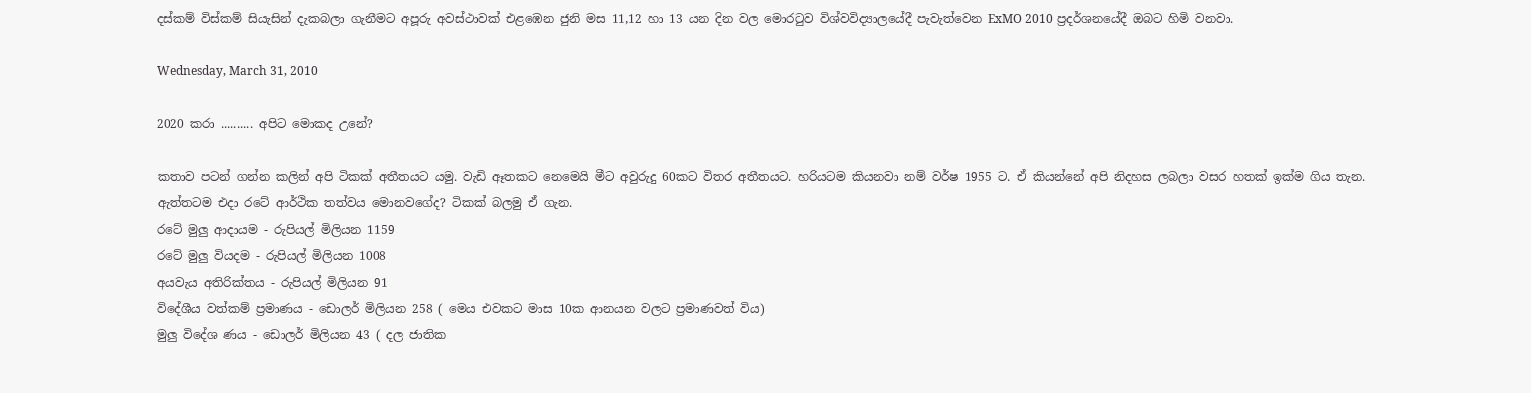දස්කම් විස්කම් සියැසින් දැකබලා ගැනීමට අපූරු අවස්ථාවක් එළඹෙන ජුනි මස 11,12 හා 13 යන දින වල මොරටුව විශ්වවිද්‍යාලයේදී පැවැත්වෙන ExMO 2010 ප්‍රදර්ශනයේදී ඔබට හිමි වනවා.

Wednesday, March 31, 2010

2020 කරා .......... අපිට මොකද උනේ?

කතාව පටන් ගන්න කලින් අපි ටිකක් අතීතයට යමු. වැඩි ඈතකට නෙමෙයි මීට අවුරුදු 60කට විතර අතීතයට. හරියටම කියනවා නම් වර්ෂ 1955 ට. ඒ කියන්නේ අපි නිදහස ලබලා වසර හතක් ඉක්ම ගිය තැන. ඇත්තටම එදා රටේ ආර්ථික තත්වය මොනවගේද? ටිකක් බලමු ඒ ගැන.
රටේ මුලු ආදායම - රුපියල් මිලියන 1159
රටේ මුලු වියදම - රුපියල් මිලියන 1008
අයවැය අතිරික්තය - රුපියල් මිලියන 91
විදේශීය වත්කම් ප්‍රමාණය - ඩොලර් මිලියන 258 ( මෙය එවකට මාස 10ක ආනයන වලට ප්‍රමාණවත් විය)
මුලු විදේශ ණය - ඩොලර් මිලියන 43 ( දල ජාතික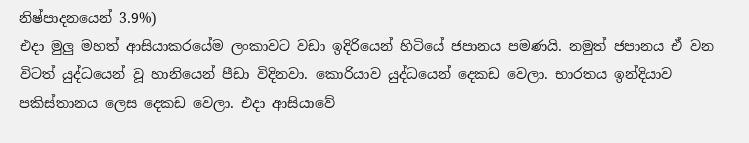නිෂ්පාදනයෙන් 3.9%)
එදා මුලු මහත් ආසියාකරයේම ලංකාවට වඩා ඉදිරියෙන් හිටියේ ජපානය පමණයි. නමුත් ජපානය ඒ වන විටත් යුද්ධයෙන් වූ හානියෙන් පීඩා විදිනවා. කොරියාව යුද්ධයෙන් දෙකඩ වෙලා. භාරතය ඉන්දියාව පකිස්තානය ලෙස දෙකඩ වෙලා. එදා ආසියාවේ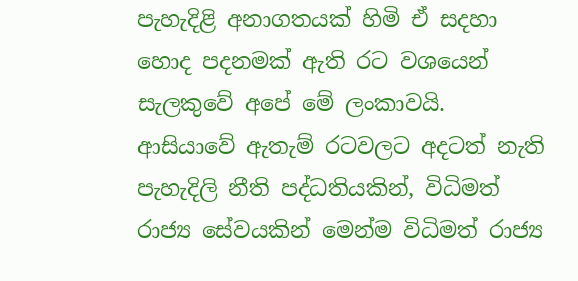පැහැදිළි අනාගතයක් හිමි ඒ සදහා හොද පදනමක් ඇති රට වශයෙන් සැලකුවේ අපේ මේ ලංකාවයි. ආසියාවේ ඇතැම් රටවලට අදටත් නැති පැහැදිලි නීති පද්ධතියකින්, විධිමත් රාජ්‍ය සේවයකින් මෙන්ම විධිමත් රාජ්‍ය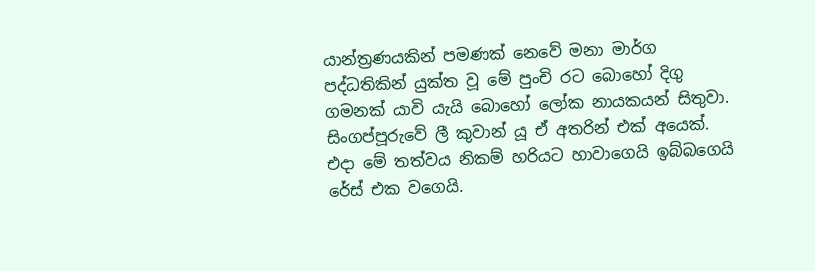යාන්ත්‍රණයකින් පමණක් නෙවේ මනා මාර්ග පද්ධතිකින් යුක්ත වූ මේ පුංචි රට බොහෝ දිගු ගමනක් යාවි යැයි බොහෝ ලෝක නායකයන් සිතු‍වා. සිංගප්පූරුවේ ලී කුවාන් යූ ඒ අතරින් එක් අයෙක්. එදා මේ තත්වය නිකම් හරියට හාවාගෙයි ඉබ්බගෙයි රේස් එක වගෙයි.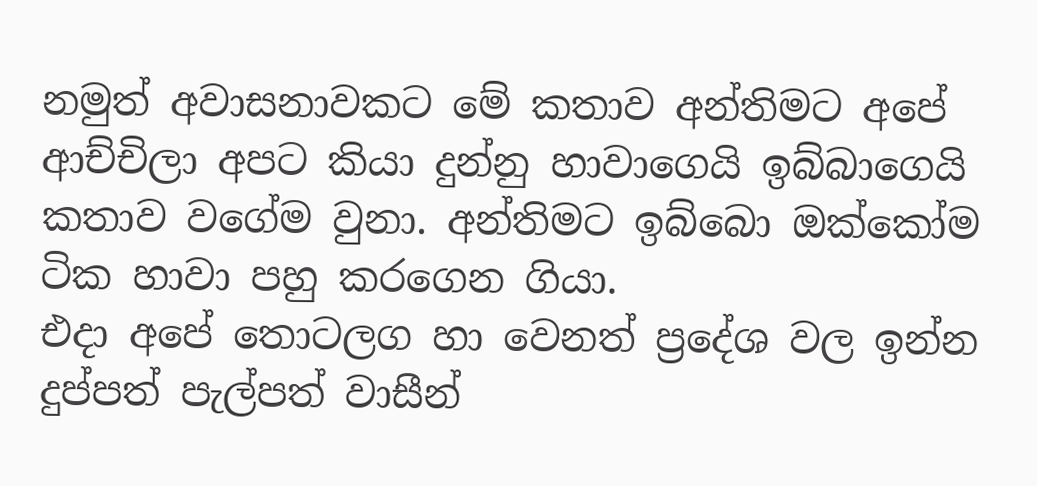නමුත් අවාසනාවකට මේ කතාව අන්තිමට අපේ ආච්චිලා අපට කියා දුන්නු හාවාගෙයි ඉබ්බාගෙයි කතාව වගේම වුනා. අන්තිමට ඉබ්බො ඔක්කෝම ටික හාවා පහු කරගෙන ගියා.
එදා අපේ තොටලග හා වෙනත් ප්‍රදේශ වල ඉන්න දුප්පත් පැල්පත් වාසීන්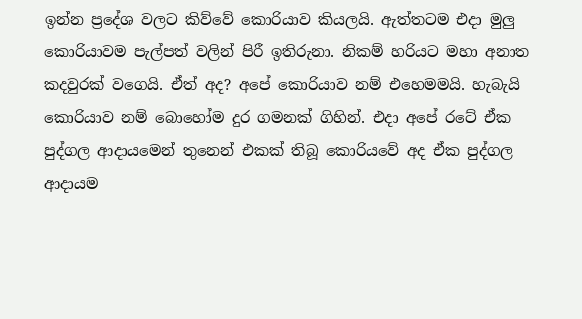ඉන්න ප්‍රදේශ වලට කිව්වේ කොරියාව කියලයි. ඇත්තටම එදා මුලු කොරියාවම පැල්පත් වලින් පිරී ඉතිරුනා. නිකම් හරියට මහා අනාත කදවුරක් වගෙයි. ඒත් අද? අපේ කොරියාව නම් එහෙමමයි. හැබැයි කොරියාව නම් බොහෝම දුර ගමනක් ගිහින්. එදා අපේ රටේ ඒක පුද්ගල ආදායමෙන් තුනෙන් එකක් තිබූ කොරියවේ අද ඒක පුද්ගල ආදායම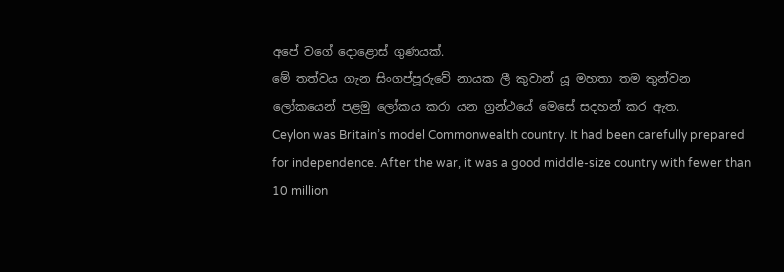අපේ වගේ දොළොස් ගුණයක්.
මේ තත්වය ගැන සිංගප්පූරුවේ නායක ලී කුවාන් යූ මහතා තම තුන්වන ලෝකයෙන් පළමු ලෝකය කරා යන ග්‍රන්ථයේ මෙසේ සදහන් කර ඇත.
Ceylon was Britain’s model Commonwealth country. It had been carefully prepared for independence. After the war, it was a good middle-size country with fewer than 10 million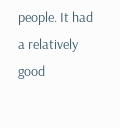people. It had a relatively good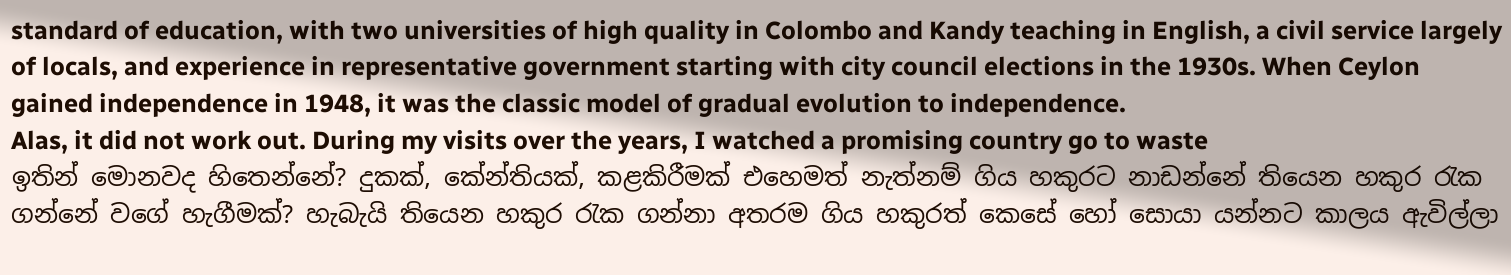standard of education, with two universities of high quality in Colombo and Kandy teaching in English, a civil service largely of locals, and experience in representative government starting with city council elections in the 1930s. When Ceylon gained independence in 1948, it was the classic model of gradual evolution to independence.
Alas, it did not work out. During my visits over the years, I watched a promising country go to waste
ඉතින් ‍‍මොනවද හිතෙන්නේ? දුකක්, කේන්තියක්, කළකිරීමක් එහෙමත් නැත්නම් ගිය හකුරට නාඩන්නේ තියෙන හකුර රැක ගන්නේ වගේ හැගීමක්? හැබැයි තියෙන හකුර රැක ගන්නා අතරම ගිය හකුරත් කෙසේ හෝ සොයා යන්නට කාලය ඇවිල්ලා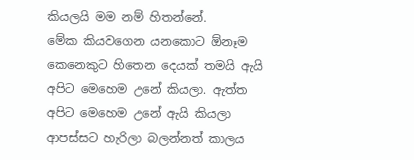කියලයි මම නම් හිතන්නේ.
මේක කියවගෙන යනකොට ඕනෑම කෙනෙකුට හිතෙන දෙයක් තමයි ඇයි අපිට මෙහෙම උනේ කියලා. ඇත්ත අපිට මෙහෙම උනේ ඇයි කියලා ආපස්සට හැරිලා බලන්නත් කාලය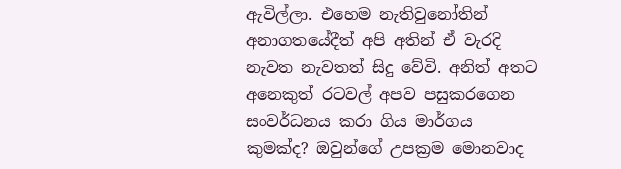ඇවිල්ලා. එහෙම නැතිවුනෝතින් අනාගතයේදීත් අපි අතින් ඒ වැරදි නැවත නැවතත් සිදු වේවි. අනිත් අතට අනෙකුත් රටවල් අපව පසුකරගෙන සංවර්ධනය කරා ගිය මාර්ගය කුමක්ද? ඔවුන්ගේ උපක්‍රම මොනවාද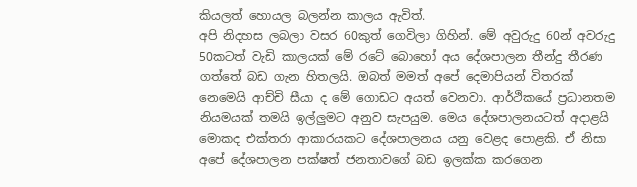කියලත් හොයල බලන්න කාලය ඇවිත්.
අපි නිදහස ලබලා වසර 60කුත් ගෙවිලා ගිහින්. මේ අවුරුදු 60න් අවරුදු 50කටත් වැඩි කාලයක් මේ රටේ බොහෝ අය දේශපාලන තීන්දු තීරණ ගත්තේ බඩ ගැන හිතලයි. ඔබත් මමත් අපේ දෙමාපියන් විතරක් නෙමෙයි ආච්චි සීයා ද මේ ගොඩට අයත් වෙනවා. ආර්ථිකයේ ප්‍රධානතම නියමයක් තමයි ඉල්ලුමට අනුව සැපයුම. මෙය දේශපාලනයටත් අදාළයි මොකද එක්තරා ආකාරයකට දේශපාලනය යනු වෙළද ‍පොළකි. ඒ නිසා අපේ දේශපාලන පක්ෂත් ජනතාවගේ බඩ ඉලක්ක කරගෙන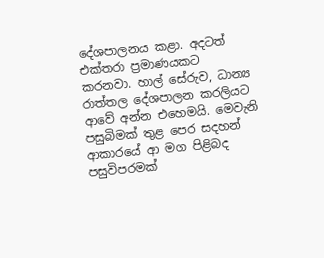දේශපාලනය කළා. අදටත් එක්තරා ප්‍රමාණයකට කරනවා. හාල් සේරුව, ධාන්‍ය රාත්තල දේශපාලන කරලියට ආවේ අන්න එහෙමයි. මෙවැනි පසුබිමක් තුළ පෙර සදහන් ආකාරයේ ආ මග පිළිබද පසුවිපරමක්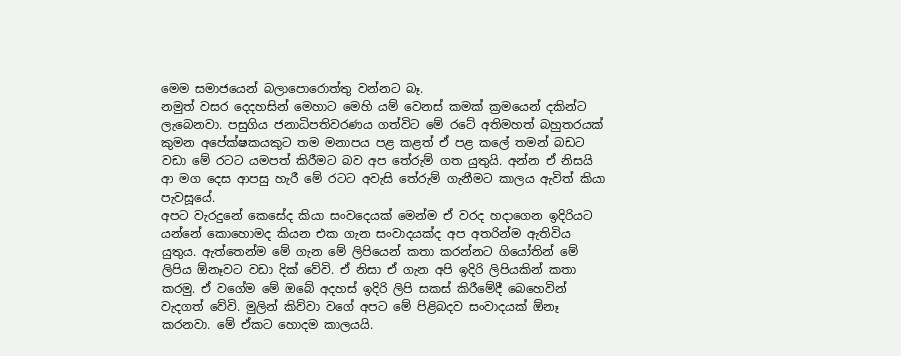මෙම සමාජයෙන් බලාපොරොත්තු වන්නට බෑ.
නමුත් වසර දෙදහසින් මෙහාට මෙහි යම් වෙනස් කමක් ක්‍රමයෙන් දකින්ට ලැබෙනවා. පසුගිය ජනාධිපතිවරණය ගත්විට මේ රටේ අතිමහත් බහුතරයක් කුමන අපේක්ෂකයකුට තම මනාපය පළ කළත් ඒ පළ කලේ තමන් බඩට වඩා මේ රටට යමපත් කිරීමට බව අප තේරුම් ගත යුතුයි. අන්න ඒ නිසයි ආ මග දෙස ආපසු හැරී මේ රටට අවැසි තේරුම් ගැනීමට කාලය ඇවිත් කියා පැවසූයේ.
අපට වැරදුනේ කෙසේද කියා සංවදෙයක් මෙන්ම ඒ වරද හදාගෙන ඉදිරියට යන්නේ කොහොමද කියන එක ගැන සංවාදයක්ද අප අතරින්ම ඇතිවිය යුතුය. ඇත්තෙන්ම මේ ගැන මේ ලිපියෙන් කතා කරන්නට ගියෝතින් මේ ලිපිය ඕනෑවට වඩා දික් වේවි. ඒ නිසා ඒ ගැන අපි ඉදිරි ලිපියකින් කතා කරමු. ඒ වගේම මේ ඔබේ අදහස් ඉදිරි ලිපි සකස් කිරීමේදී බෙහෙවින් වැදගත් වේවි. මුලින් කිව්වා වගේ අපට මේ පිළිබදව සංවාදයක් ඕනෑ කරන‍වා. මේ ඒකට හොදම කාලයයි.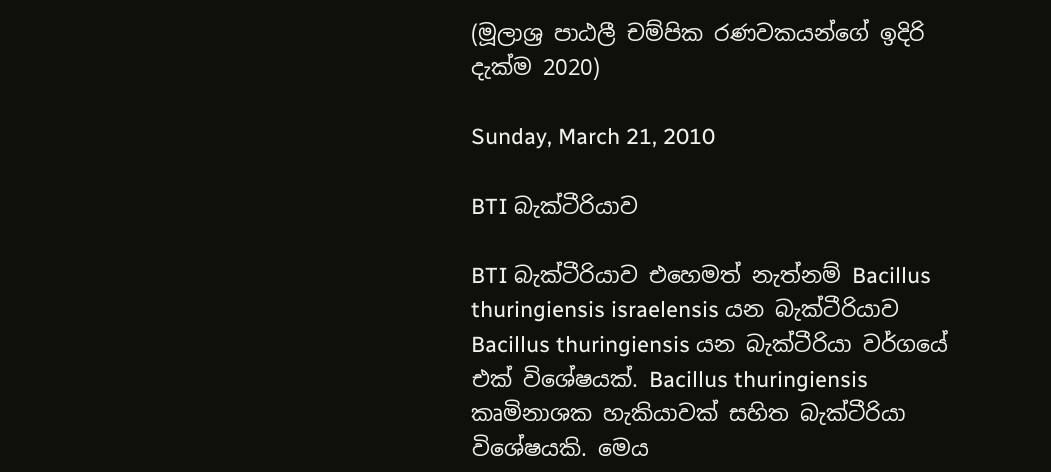(මූලාශ්‍ර පාඨලී චම්පික රණවකයන්ගේ ඉදිරි දැක්ම 2020)

Sunday, March 21, 2010

BTI බැක්ටීරියාව

BTI බැක්ටීරියාව එහෙමත් නැත්නම් Bacillus thuringiensis israelensis යන බැක්ටීරියාව Bacillus thuringiensis යන බැක්ටීරියා වර්ගයේ එක් විශේෂයක්. Bacillus thuringiensis කෘමිනාශක හැකියාවක් සහිත බැක්ටීරියා විශේෂයකි. මෙය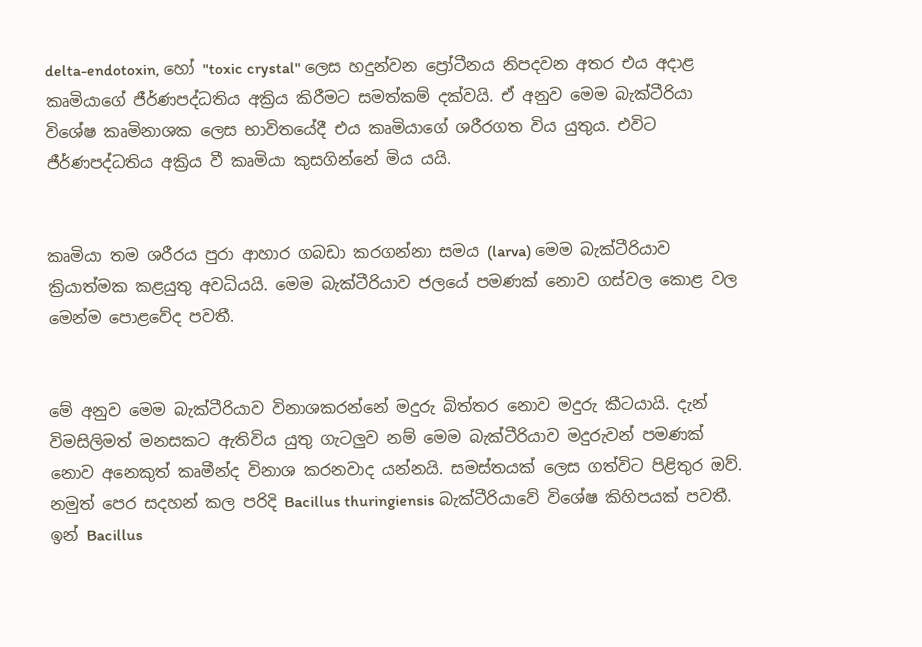delta-endotoxin, හෝ "toxic crystal" ලෙස හදුන්වන ප්‍රෝටීනය නිපදවන අතර එය අදාළ කෘමියාගේ ජීර්ණපද්ධතිය අක්‍රිය කිරීමට සමත්කම් දක්වයි. ඒ අනුව මෙම බැක්ටීරියා විශේෂ කෘමිනාශක ලෙස භාවිතයේදී එය කෘමියාගේ ශරීරගත විය යුතුය. එවිට ජීර්ණපද්ධතිය අක්‍රිය වී කෘමියා කුසගින්නේ මිය යයි.


කෘමියා තම ශරීරය පුරා ආහාර ගබඩා කරගන්නා සමය (larva) මෙම බැක්ටීරියාව ක්‍රියාත්මක කළයුතු අවධියයි. මෙම බැක්ටීරියාව ජලයේ පමණක් නොව ගස්වල කොළ වල මෙන්ම පොළවේද පවතී.


මේ අනුව මෙම බැක්ටීරියාව විනාශකරන්නේ මදුරු බිත්තර නොව මදුරු කීටයායි. දැන් විමසිලිමත් මනසකට ඇතිවිය යුතු ගැටලුව නම් මෙම බැක්ටීරියාව මදුරුවන් පමණක් නොව අනෙකුත් කෘමීන්ද විනාශ කරනවාද යන්නයි. සමස්තයක් ලෙස ගත්විට පිළිතුර ඔව්. නමුත් පෙර සදහන් කල පරිදි Bacillus thuringiensis බැක්ටීරියාවේ විශේෂ කිහිපයක් පවතී. ඉන් Bacillus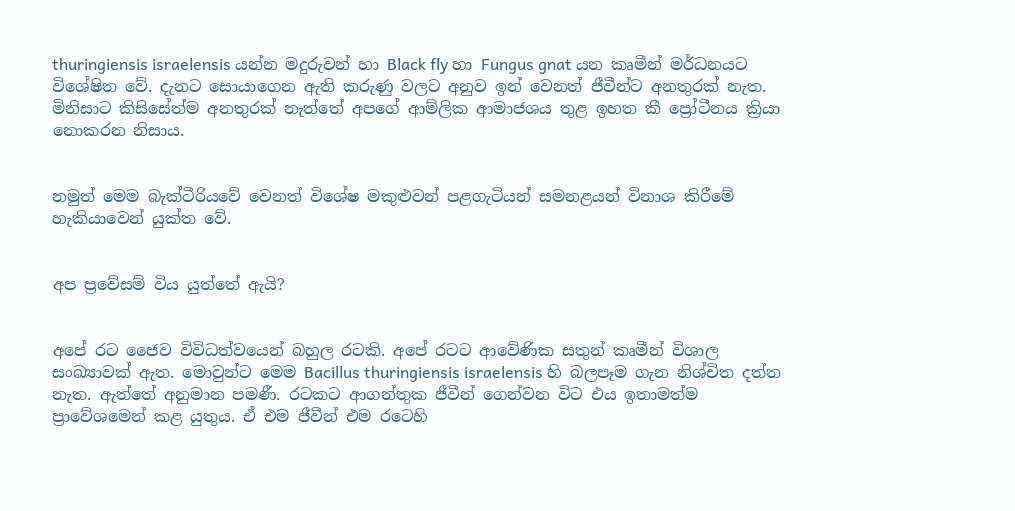thuringiensis israelensis යන්න මදුරුවන් හා Black fly හා Fungus gnat යන කෘමීන් මර්ධනයට විශේෂිත වේ. දැනට සොයාගෙන ඇති කරුණු වලට අනුව ඉන් වෙනත් ජීවීන්ට අනතුරක් නැත. මිනිසාට කිසිසේත්ම අනතුරක් නැත්තේ අපගේ ආම්ලික ආමාජශය තුළ ඉහත කී ප්‍රෝටීනය ක්‍රියා නොකරන නිසාය.


නමුත් මෙම බැක්ටීරියවේ වෙනත් විශේෂ මකුළුවන් පළගැටියන් සමනළයන් විනාශ කිරීමේ හැකියාවෙන් යුක්ත වේ.


අප ප්‍රවේසම් විය යුත්තේ ඇයි?


අපේ රට ජෛව විවිධත්වයෙන් බහුල රටකි. අපේ රටට ආවේණික සතුන් කෘමීන් විශාල සංඛ්‍යාවක් ඇත. මොවුන්ට මෙම Bacillus thuringiensis israelensis හි බලපෑම ගැන නිශ්චිත දත්ත නැත. ඇත්තේ අනුමාන පමණී. රටකට ආගන්තුක ජීවීන් ගෙන්වන විට එය ඉතාමත්ම ප්‍රාවේශමෙන් කළ යුතුය. ඒ එම ජීවීන් එම රටෙහි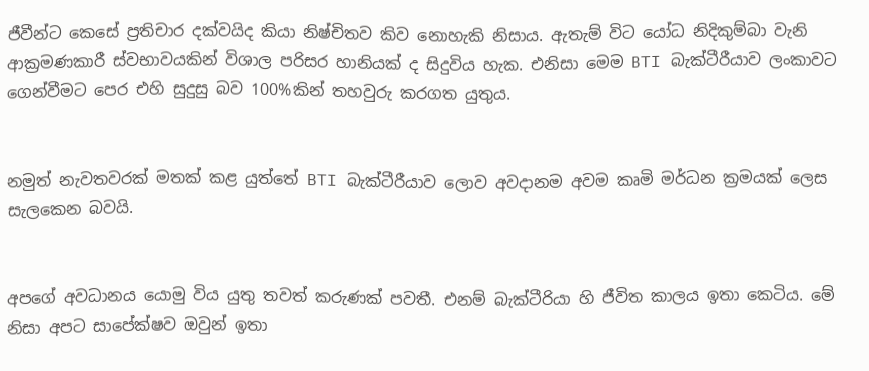ජීවීන්ට කෙසේ ප්‍රතිචාර දක්වයිද කියා නිෂ්චිතව කිව නොහැකි නිසාය. ඇතැම් විට යෝධ නිදිකුම්බා වැනි ආක්‍රමණකාරී ස්වභාවයකින් විශාල පරිසර හානියක් ද සිදුවිය හැක. එනිසා මෙම BTI බැක්ටීරීයාව ලංකාවට ගෙන්වීමට පෙර එහි සුදුසු බව 100%කින් තහවුරු කරගත යුතුය.


නමුත් නැවතවරක් මතක් කළ යුත්තේ BTI බැක්ටීරීයාව ලොව අවදානම අවම කෘමි මර්ධන ක්‍රමයක් ලෙස සැලකෙන බවයි.


අපගේ අවධානය යොමු විය යුතු තවත් කරුණක් පවතී. එනම් බැක්ටීරියා හි ජීවිත කාලය ඉතා කෙටිය. මේ නිසා අපට සාපේක්ෂව ඔවුන් ඉතා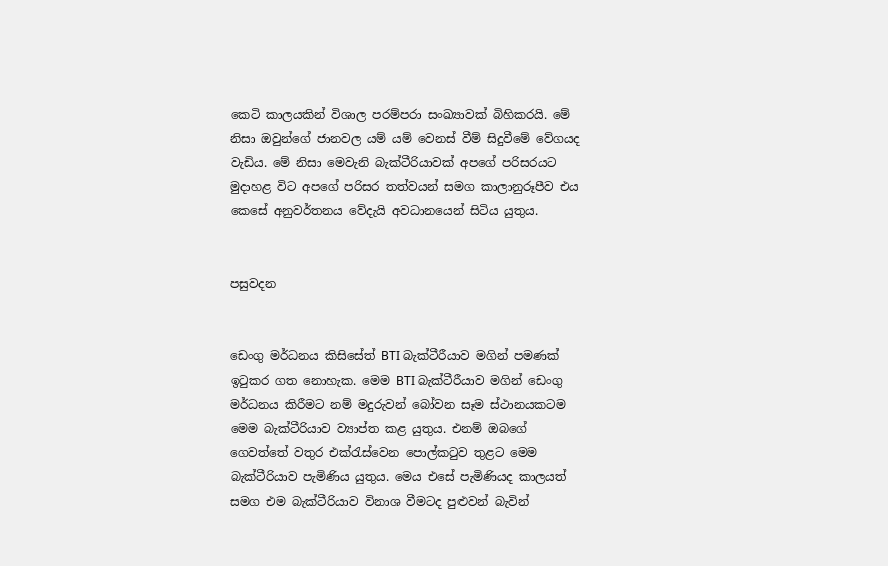කෙටි කාලයකින් විශාල පරම්පරා සංඛ්‍යාවක් බිහිකරයි. මේ නිසා ඔවුන්ගේ ජානවල යම් යම් වෙනස් වීම් සිදුවීමේ වේගයද වැඩිය. මේ නිසා මෙවැනි බැක්ටීරියාවක් අපගේ පරිසරයට මුදාහළ විට අපගේ පරිසර තත්වයන් සමග කාලානුරූපීව එය කෙසේ අනුවර්තනය වේදැයි අවධානයෙන් සිටිය යුතුය.


පසුවදන


ඩෙංගු මර්ධනය කිසිසේත් BTI බැක්ටීරීයාව මගින් පමණක් ඉටුකර ගත නොහැක. මෙම BTI බැක්ටීරීයාව මගින් ඩෙංගු මර්ධනය කිරීමට නම් මදුරුවන් බෝවන සෑම ස්ථානයකටම මෙම බැක්ටීරියාව ව්‍යාප්ත කළ යුතුය. එනම් ඔබගේ ගෙවත්තේ වතුර එක්රැස්වෙන පොල්කටුව තුළට මෙම බැක්ටීරියාව පැමිණිය යුතුය. මෙය එසේ පැමිණියද කාලයත් සමග එම බැක්ටීරියාව විනාශ වීමටද පුළුවන් බැවින්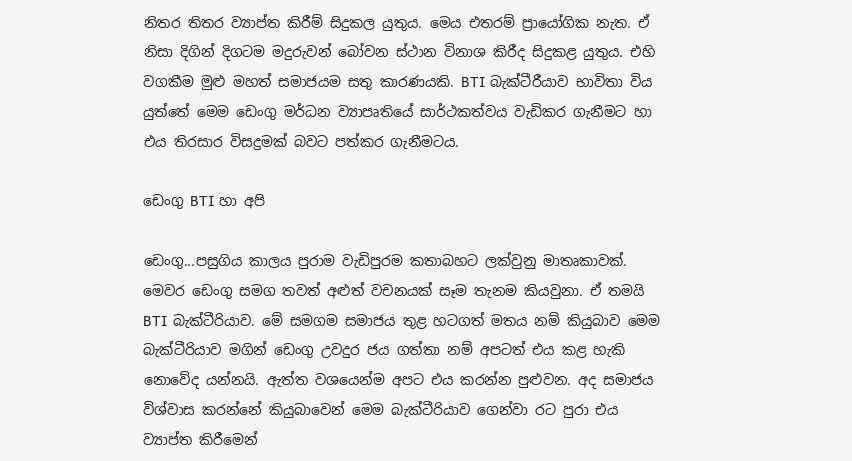නිතර තිතර ව්‍යාප්ත කිරීම් සිදුකල යුතුය. මෙය එතරම් ප්‍රායෝගික නැත. ඒ නිසා දිගින් දිගටම මදුරුවන් බෝවන ස්ථාන විනාශ කිරීද සිදුකළ යුතුය. එහි වගකීම මුළු මහත් සමාජයම සතු කාරණයකි. BTI බැක්ටීරීයාව භාවිතා විය යුත්තේ මෙම ඩෙංගු මර්ධන ව්‍යාපෘතියේ සාර්ථකත්වය වැඩිකර ගැනීමට හා එය තිරසාර විසදුමක් බවට පත්කර ගැනීමටය.

ඩෙංගු BTI හා අපි

ඩෙංගු...පසුගිය කාලය පුරාම වැඩිපුරම කතාබහට ලක්වුනු මාතෘකාවක්. මෙවර ඩෙංගු සමග තවත් අළුත් වචනයක් සෑම තැනම කියවුනා. ඒ තමයි BTI බැක්ටීරියාව. මේ සමගම සමාජය තුළ හටගත් මතය නම් කියුබාව මෙම බැක්ටීරියාව මගින් ඩෙංගු උවදුර ජය ගත්තා නම් අපටත් එය කළ හැකි නොවේද යන්නයි. ඇත්ත වශයෙන්ම අපට එය කරන්න පුළුවන. අද සමාජය විශ්වාස කරන්නේ කියුබාවෙන් මෙම බැක්ටීරියාව ගෙන්වා රට පුරා එය ව්‍යාප්ත කිරීමෙන්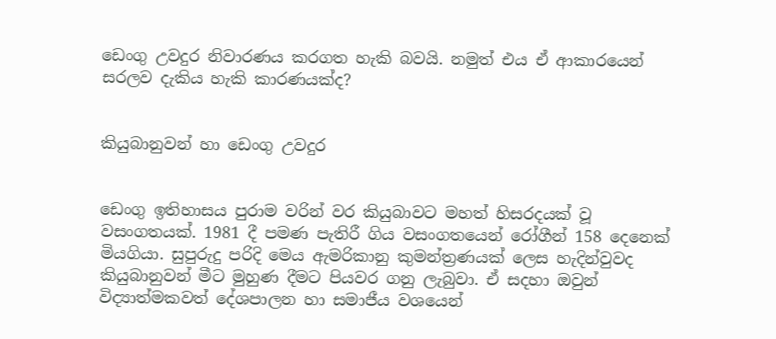ඩෙංගු උවදුර නිවාරණය කරගත හැකි බවයි. නමුත් එය ඒ ආකාරයෙන් සරලව දැකිය හැකි කාරණයක්ද?


කියුබානුවන් හා ඩෙංගු උවදුර


ඩෙංගු ඉතිහාසය පුරාම වරින් වර කියුබාවට මහත් හිසරදයක් වූ වසංගතයක්. 1981 දී පමණ පැතිරී ගිය වසංගතයෙන් රෝගීන් 158 දෙනෙක් මියගියා. සුපුරුදු පරිදි මෙය ඇමරිකානු කුමන්ත්‍රණයක් ලෙස හැදින්වුවද කියුබානුවන් මීට මුහුණ දීමට පියවර ගනු ලැබුවා. ඒ සදහා ඔවුන් විද්‍යාත්මකවත් දේශපාලන හා සමාජීය වශයෙන්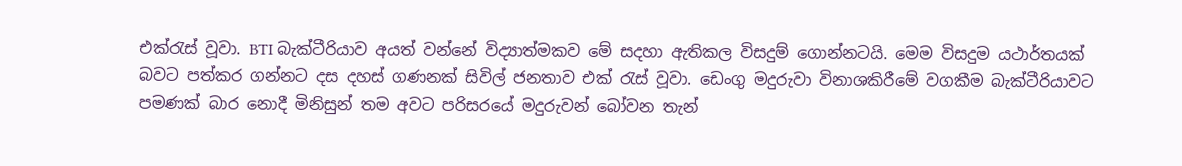එක්රැස් වූවා. BTI බැක්ටීරියාව අයත් වන්නේ විද්‍යාත්මකව මේ සදහා ඇතිකල විසදුම් ගොන්නටයි. මෙම විසදුම යථාර්තයක් බවට පත්කර ගන්නට දස දහස් ගණනක් සිවිල් ජනතාව එක් රැස් වූවා. ඩෙංගු මදුරුවා විනාශකිරීමේ වගකීම බැක්ටීරියාවට පමණක් බාර නොදී මිනිසුන් තම අවට පරිසරයේ මදුරුවන් බෝවන තැන්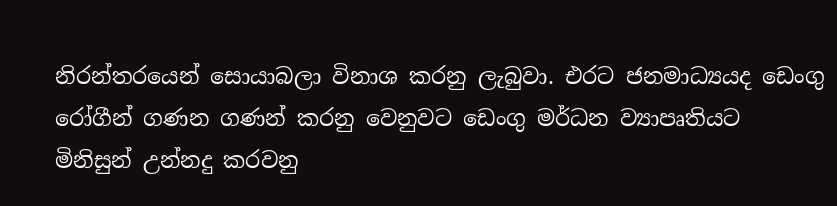නිරන්තරයෙන් සොයාබලා විනාශ කරනු ලැබුවා. එරට ජනමාධ්‍යයද ඩෙංගු රෝගීන් ගණන ගණන් කරනු වෙනුවට ‍ඩෙංගු මර්ධන ව්‍යාපෘතියට මිනිසුන් උන්නදු කරවනු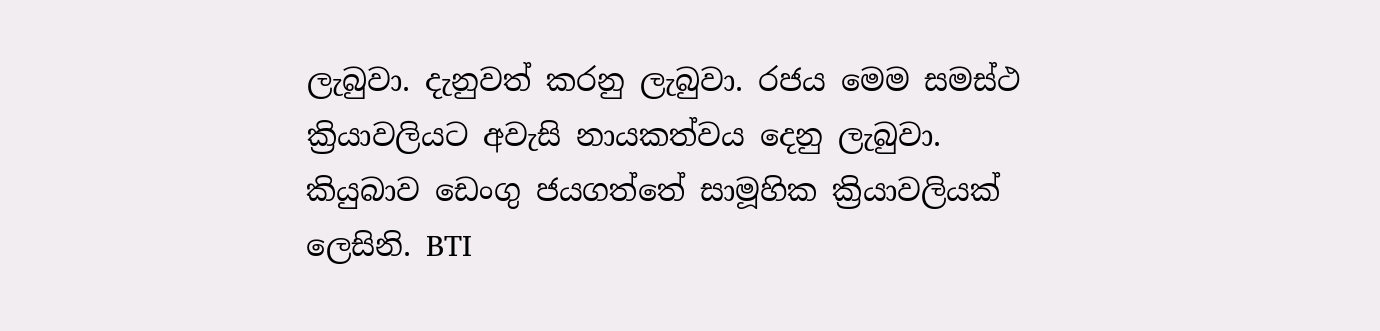ලැබුවා. දැනුවත් කරනු ලැබුවා. රජය මෙම සමස්ථ ක්‍රියාවලියට අවැසි නායකත්වය දෙනු ලැබුවා. කියුබාව ‍ඩෙංගු ජයගත්තේ සාමූහික ක්‍රියාවලියක් ලෙසිනි. BTI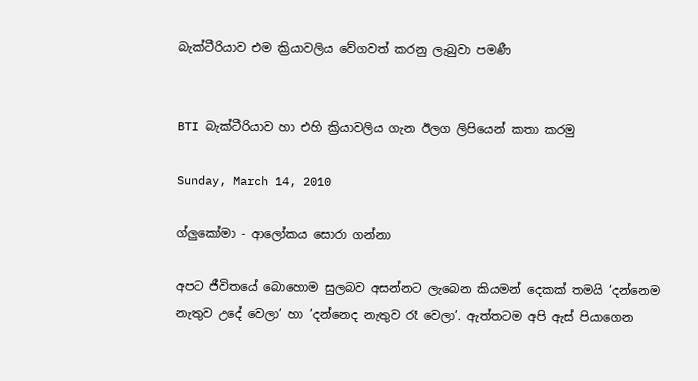බැක්ටීරියාව එම ක්‍රියාවලිය වේගවත් කරනු ලැබුවා පමණී


BTI බැක්ටීරියාව හා එහි ක්‍රියාවලිය ගැන ඊලග ලිපියෙන් කතා කරමු

Sunday, March 14, 2010

ග්ලුකෝමා - ආලෝකය සොරා ගන්නා

අපට ජීවිතයේ බොහොම සුලබව අසන්නට ලැබෙන කියමන් දෙකක් තමයි ‘දන්නෙම නැතුව උදේ වෙලා’ හා ’දන්නෙද නැතුව රෑ වෙලා’. ඇත්තටම අපි ඇස් පියාගෙන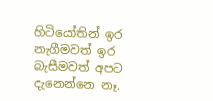හිටියෝතින් ඉර නැගීමවත් ඉර බැසීමවත් අපට දැනෙන්නෙ නෑ.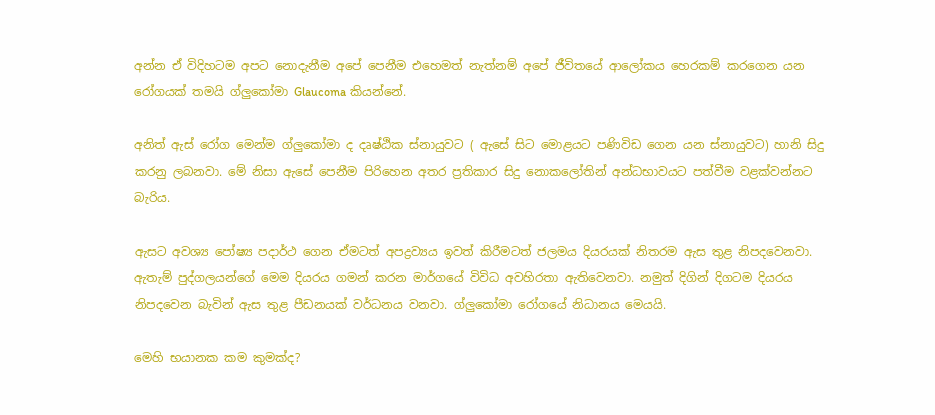අන්න ඒ විදිහටම අපට නොදැනීම අපේ පෙනීම එහෙමත් නැත්නම් අපේ ජීවිතයේ ආලෝකය හෙරකම් කරගෙන යන රෝගයක් තමයි ග්ලුකෝමා Glaucoma කියන්නේ.

අනිත් ඇස් රෝග මෙන්ම ග්ලුකෝමා ද දෘෂ්ඨික ස්නායුවට ( ඇසේ සිට මොළයට පණිවිඩ ගෙන යන ස්නායුවට) හානි සිදු කරනු ලබනවා. මේ නිසා ඇසේ පෙනීම පිරිහෙන අතර ප්‍රතිකාර සිදු නොකලෝතින් අන්ධභාවයට පත්වීම වළක්වන්නට බැරිය.

ඇසට අවශ්‍ය පෝෂ්‍ය පදාර්ථ ගෙන ඒමටත් අපද්‍රව්‍යය ඉවත් කිරීමටත් ජලමය දියරයක් නිතරම ඇස තුළ නිපදවෙනවා. ඇතැම් පුද්ගලයන්ගේ මෙම දියරය ගමන් කරන මාර්ගයේ විවිධ අවහිරතා ඇතිවෙනවා. නමුත් දිගින් දිගටම දියරය නිපදවෙන බැවින් ඇස තුළ පීඩනයක් වර්ධනය වනවා. ග්ලුකෝමා රෝගයේ නිධානය මෙයයි.

මෙහි භයානක කම කුමක්ද?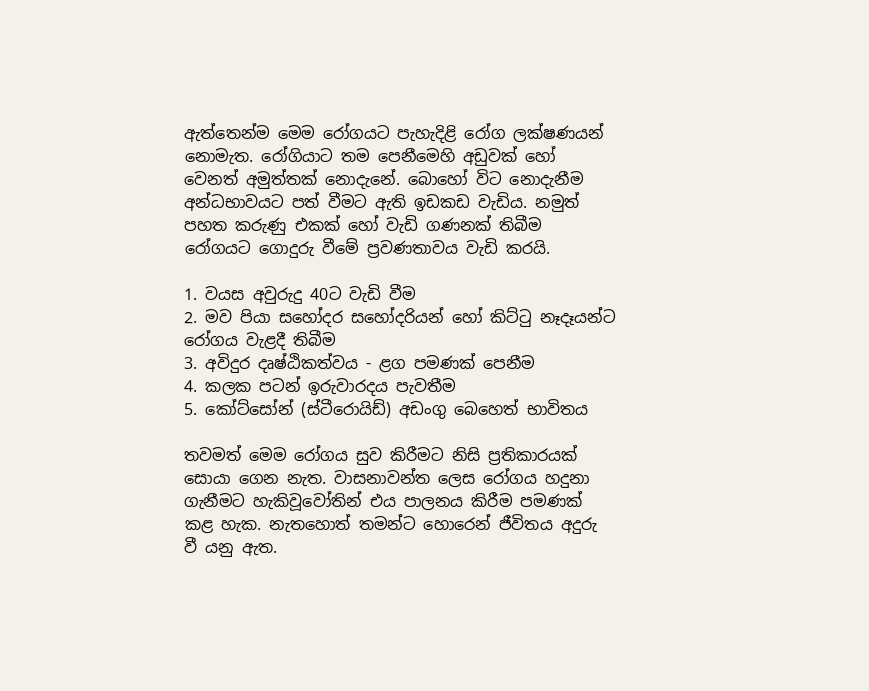ඇත්තෙන්ම මෙම රෝගයට පැහැදිළි රෝග ලක්ෂණයන් නොමැත. රෝගියාට තම පෙනීමෙහි අඩුවක් හෝ වෙනත් අමුත්තක් නොදැනේ. බොහෝ විට නොදැනීම අන්ධභාවයට පත් වීමට ඇති ඉඩකඩ වැඩිය. නමුත් පහත කරුණු එකක් හෝ වැඩි ගණනක් තිබීම රෝගයට ගොදුරු වීමේ ප්‍රවණතාවය වැඩි කරයි.

1. වයස අවුරුදු 40ට වැඩි වීම
2. මව පියා සහෝදර සහෝදරියන් හෝ කිට්ටු නෑදෑයන්ට රෝගය වැළදී තිබීම
3. අවිදුර දෘෂ්ඨිකත්වය - ළග පමණක් පෙනීම
4. කලක පටන් ඉරුවාරදය පැවතීම
5. කෝට්සෝන් (ස්ටීරොයිඩ්) අඩංගු බෙහෙත් භාවිතය

තවමත් මෙම රෝගය සුව කිරීමට නිසි ප්‍රතිකාරයක් සොයා ගෙන නැත. වාසනාවන්ත ලෙස රෝගය හදුනා ගැනීමට හැකිවූවෝතින් එය පාලනය කිරීම පමණක් කළ හැක. නැතහොත් තමන්ට හොරෙන් ජීවිතය අදුරු වී යනු ඇත.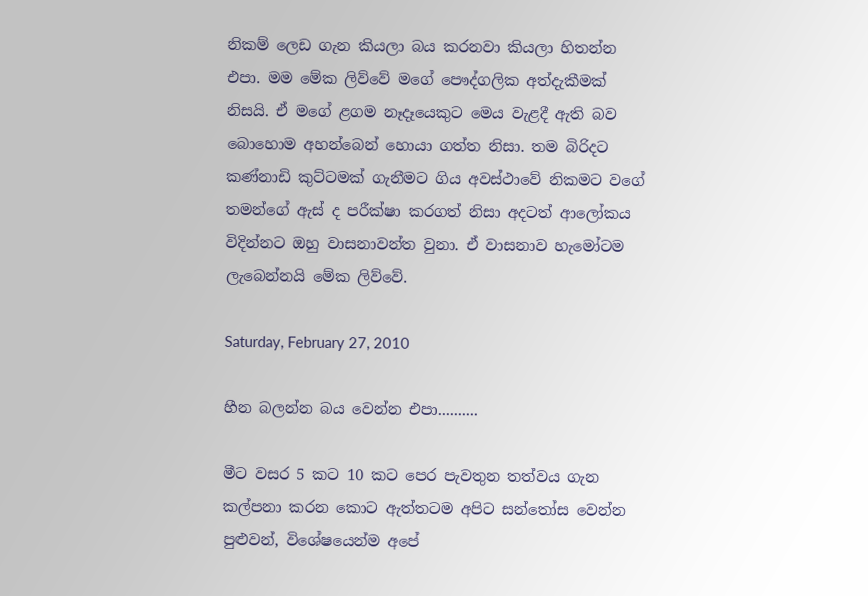නිකම් ලෙඩ ගැන කියලා බය කරනවා කියලා හිතන්න එපා. මම මේක ලිව්වේ මගේ පෞද්ගලික අත්දැකීමක් නිසයි. ඒ මගේ ළගම නෑදෑයෙකුට මෙය වැළදී ඇති බව බොහොම අහන්බෙන් හොයා ගත්ත නිසා. තම බිරිදට කණ්නාඩි කුට්ටමක් ගැනීමට ගිය අවස්ථාවේ නිකමට වගේ තමන්ගේ ඇස් ද පරීක්ෂා කරගත් නිසා අදටත් ආලෝකය විදින්නට ඔහු වාසනාවන්ත වුනා. ඒ වාසනාව හැමෝටම ලැබෙන්නයි මේක ලිව්වේ.

Saturday, February 27, 2010

හීන බලන්න බය වෙන්න එපා..........

මීට වසර 5 කට 10 කට පෙර පැවතුන තත්වය ගැන කල්පනා කරන කොට ඇත්තටම අපිට සන්තෝස වෙන්න පුළුවන්, විශේෂයෙන්ම අපේ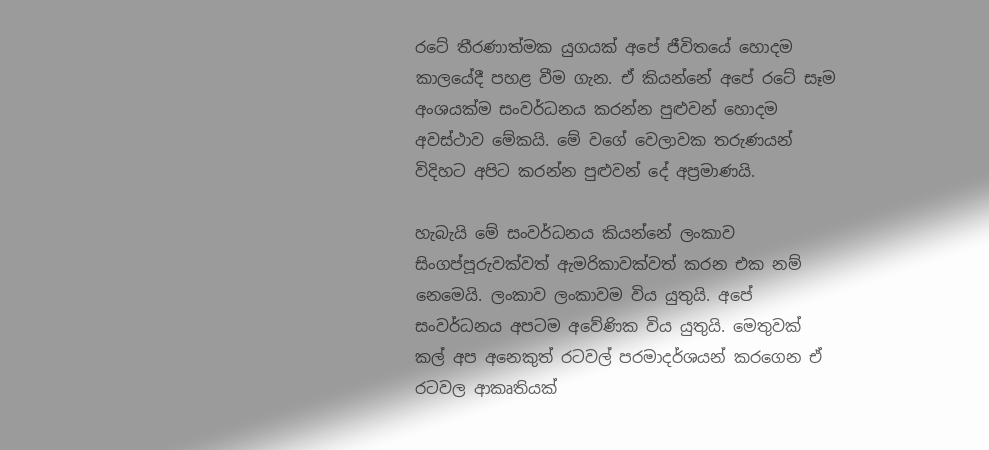රටේ තීරණාත්මක යුගයක් අපේ ජීවිතයේ හොදම කාලයේදී පහළ වීම ගැන. ඒ කියන්නේ අපේ රටේ සෑම අංශයක්ම සංවර්ධනය කරන්න පුළුවන් හොදම අවස්ථාව මේකයි. මේ වගේ වෙලාවක තරුණයන් විදිහට අපිට කරන්න පුළුවන් දේ අප්‍රමාණයි.

හැබැයි මේ සංවර්ධනය කියන්නේ ලංකාව සිංගප්පූරුවක්වත් ඇමරිකාවක්වත් කරන එක නම් නෙමෙයි. ලංකාව ලංකාවම විය යුතුයි. අපේ සංවර්ධනය අපටම අවේණික විය යුතුයි. මෙතුවක් කල් අප අනෙකුත් රටවල් පරමාදර්ශයන් කරගෙන ඒ රටවල ආකෘතියක්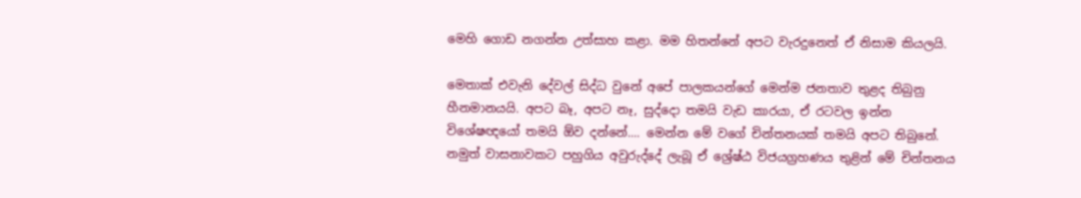මෙහි ගොඩ නගන්න උත්සාහ කළා. මම හිතන්නේ අපට වැරදුනෙත් ඒ නිසාම කියලයි.

මෙතාක් එවැනි දේවල් සිද්ධ වුනේ අපේ පාලකයන්ගේ මෙන්ම ජනතාව තුළද තිබුනු හීනමානයයි. අපට බෑ, අපට නෑ, සුද්දො තමයි වැඩ කාරයා, ඒ රටවල ඉන්න විශේෂඥයෝ තමයි ඕව දන්නේ.... මෙන්න මේ වගේ චින්තනයක් තමයි අපට තිබුනේ. නමුත් වාසනාවකට පහුගිය අවුරුද්දේ ලැබූ ඒ ශ්‍රේෂ්ඨ විජයග්‍රහණය තුළින් මේ චින්තනය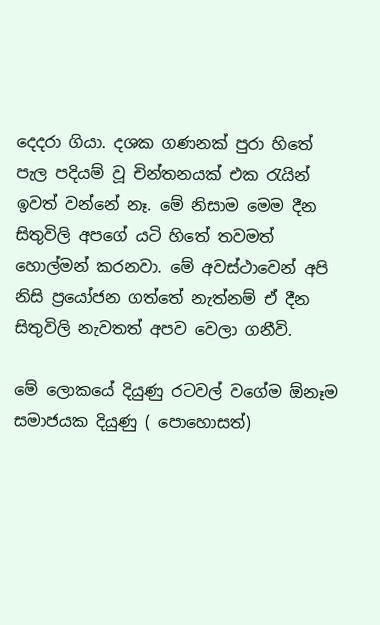දෙදරා ගියා. දශක ගණනක් පුරා හිතේ පැල පදියම් වූ චින්තනයක් එක රැයින් ඉවත් වන්නේ නෑ. මේ නිසාම මෙම දීන සිතුවිලි අපගේ යටි හිතේ තවමත් හොල්මන් කරනවා. මේ අවස්ථාවෙන් අපි නිසි ප්‍රයෝජන ගත්තේ නැත්නම් ඒ දීන සිතුවිලි නැවතත් අපව වෙලා ගනීවි.

මේ ලොකයේ දියුණු රටවල් වගේම ඕනෑම සමාජයක දියුණු ( පොහොසත්)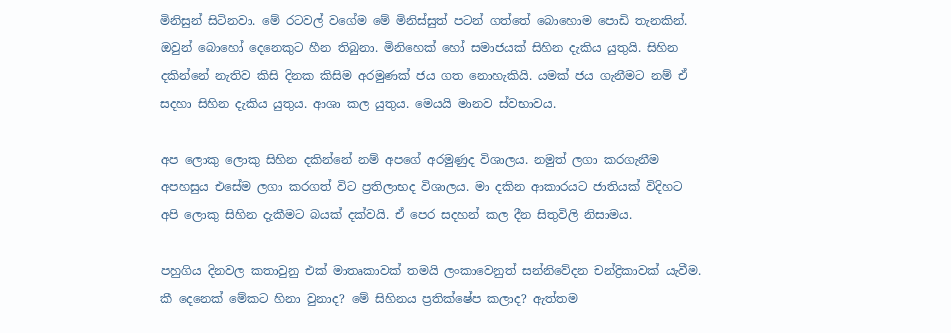මිනිසුන් සිටිනවා. මේ රටවල් වගේම මේ මිනිස්සුත් පටන් ගත්තේ බොහොම පොඩි තැනකින්. ඔවුන් බොහෝ දෙනෙකුට හීන තිබුනා. මිනිහෙක් හෝ සමාජයක් සිහින දැකිය යුතුයි. සිහින දකින්නේ නැතිව කිසි දිනක කිසිම අරමුණක් ජය ගත නොහැකියි. යමක් ජය ගැනීමට නම් ඒ සදහා සිහින දැකිය යුතුය. ආශා කල යුතුය. මෙයයි මානව ස්වභාවය.

අප ලොකු ලොකු සිහින දකින්නේ නම් අපගේ අරමුණුද විශාලය. නමුත් ලගා කරගැනීම අපහසුය එසේම ලගා කරගත් විට ප්‍රතිලාභද විශාලය. මා දකින ආකාරයට ජාතියක් විදිහට අපි ලොකු සිහින දැකීමට බයක් දක්වයි. ඒ පෙර සදහන් කල දීන සිතුවිලි නිසාමය.

පහුගිය දිනවල කතාවුනු එක් මාතෘකාවක් තමයි ලංකාවෙනුත් සන්නිවේදන චන්ද්‍රිකාවක් යැවීම. කී දෙනෙක් මේකට හිනා වුනාද? මේ සිහිනය ප්‍රතික්ෂේප කලාද? ඇත්තම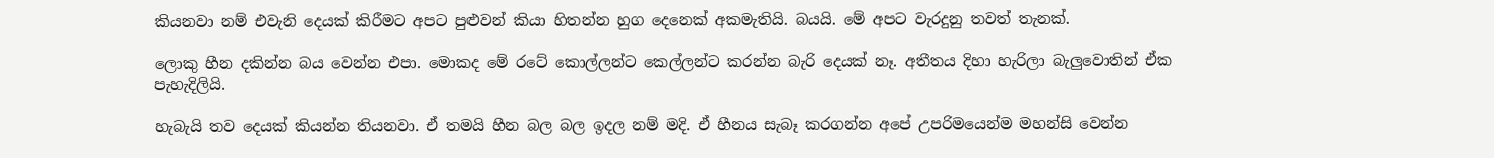කියනවා නම් එවැනි දෙයක් කිරීමට අපට පුළුවන් කියා හිතන්න හුග දෙනෙක් අකමැතියි. බයයි. මේ අපට වැරදුනු තවත් තැනක්.

ලොකු හීන දකින්න බය වෙන්න එපා. මොකද මේ රටේ කොල්ලන්ට කෙල්ලන්ට කරන්න බැරි දෙයක් නෑ. අතීතය දිහා හැරිලා බැලුවොතින් ඒක පැහැදිලියි.

හැබැයි තව දෙයක් කියන්න තියනවා. ඒ තමයි හීන බල බල ඉදල නම් මදි. ඒ හීනය සැබෑ කරගන්න අපේ උපරිමයෙන්ම මහන්සි වෙන්න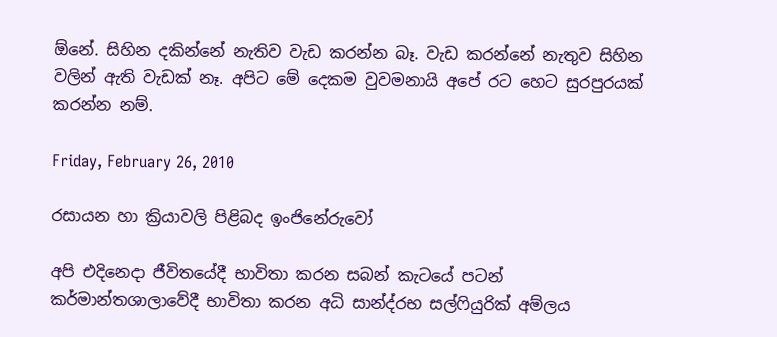ඕනේ. සිහින දකින්නේ නැතිව වැඩ කරන්න බෑ. වැඩ කරන්නේ නැතුව සිහින වලින් ඇති වැඩක් නෑ. අපිට මේ දෙකම වුවමනායි අපේ රට හෙට සුරපුරයක් කරන්න නම්.

Friday, February 26, 2010

රසායන හා ක්‍රියාවලි පිළිබද ඉංජිනේරුවෝ

අපි එදිනෙදා ජීවිතයේදී භාවිතා කරන සබන් කැටයේ පටන් කර්මාන්තශාලාවේදී භාවිතා කරන අධි සාන්ද්රභ සල්ෆියුරික් අම්ලය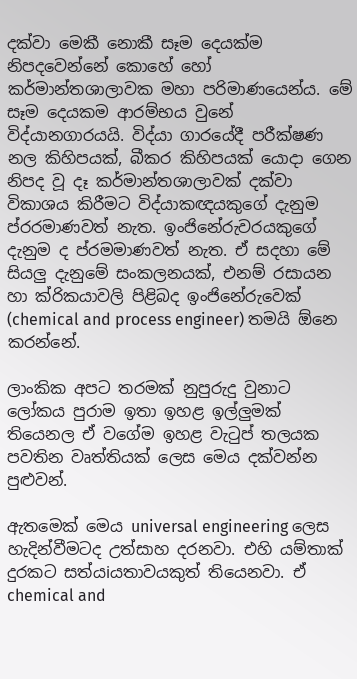දක්වා මෙකී නොකී සෑම දෙයක්ම නිපදවෙන්නේ කොහේ හෝ කර්මාන්තශාලාවක මහා පරිමාණයෙන්ය. මේ සෑම දෙයකම ආරම්භය වුනේ විද්යානගාරයයි. විද්යා ගාරයේදී පරීක්ෂණ නල කිහිපයක්, බීකර කිහිපයක් යොදා ගෙන නිපද වූ දෑ කර්මාන්තශාලාවක් දක්වා විකාශය කිරීමට විද්යාකඥයකුගේ දැනුම ප්රරමාණවත් නැත. ඉංජිනේරුවරයකුගේ දැනුම ද ප්රමමාණවත් නැත. ඒ සදහා මේ සියලු දැනුමේ සංකලනයක්, එනම් රසායන හා ක්රිකයාවලි පිළිබද ඉංජිනේරුවෙක් (chemical and process engineer) තමයි ඕනෙ කරන්නේ.

ලාංකික අපට තරමක් නුපුරුදු වුනාට ලෝකය පුරාම ඉතා ඉහළ ඉල්ලුමක් තියෙනල ඒ වගේම ඉහළ වැටුප් තලයක පවතින වෘත්තියක් ලෙස මෙය දක්වන්න පුළුවන්.

ඇතමෙක් මෙය universal engineering ලෙස හැදින්වීමටද උත්සාහ දරනවා. එහි යම්තාක් දුරකට සත්යiයතාවයකුත් තියෙනවා. ඒ chemical and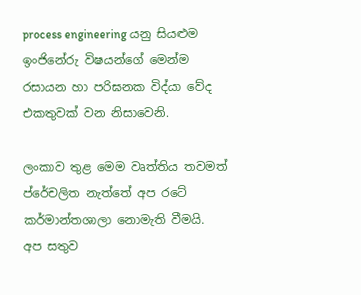process engineering යනු සියළුම ඉංජිනේරු විෂයන්ගේ මෙන්ම රසායන හා පරිඝනක විද්යා වේද එකතුවක් වන නිසාවෙනි.

ලංකාව තුළ මෙම වෘත්තිය තවමත් ප්රේචලිත නැත්තේ අප රටේ කර්මාන්තශාලා නොමැති වීමයි. අප සතුව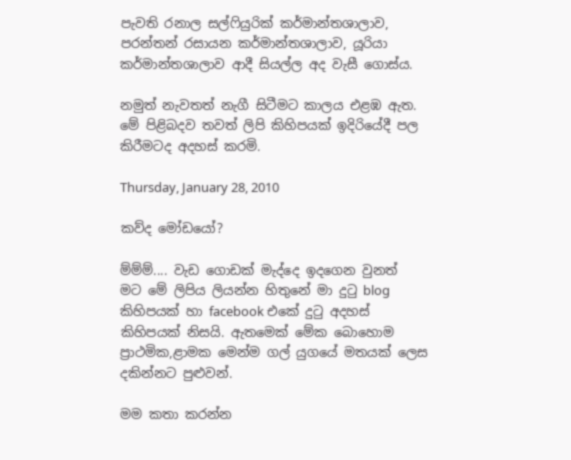පැවති රනාල සල්ෆියුරික් කර්මාන්තශාලාව, පරන්තන් රසායන කර්මාන්තශාලාව, යූරියා කර්මාන්තශාලාව ආදී සියල්ල අද වැසී ගොස්ය.

නමුත් නැවතත් නැගී සිටීමට කාලය එළඹ ඇත. මේ පිළිබදව තවත් ලිපි කිහිපයක් ඉදිරියේදී පල කිරීමටද අදහස් කරමි.

Thursday, January 28, 2010

කව්ද මෝඩයෝ?

ම්ම්ම්.... වැඩ ගොඩක් මැද්දෙ ඉදගෙන වුනත් මට ‍මේ ලිපිය ලියන්න හිතුනේ මා දුටු blog කිහිපයක් හා facebook එකේ දුටු අදහස් කිහිපයක් නිසයි. ඇතමෙක් මේක බොහොම ප්‍රාථමික,ළාමක මෙන්ම ගල් යුගයේ මතයක් ලෙස දකින්නට පුළුවන්.

මම කතා කරන්න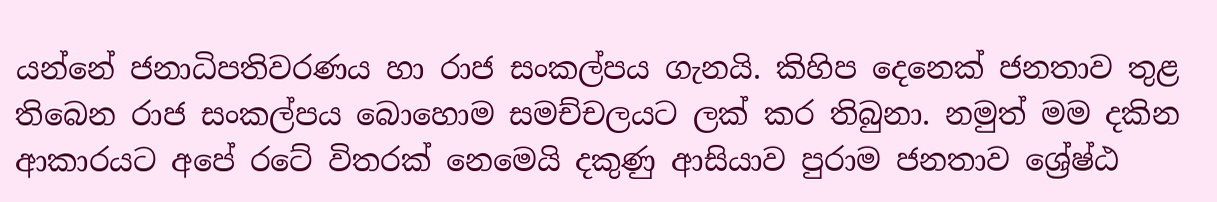යන්නේ ජනාධිපතිවරණය හා රාජ සංකල්පය ගැනයි. කිහිප දෙනෙක් ජනතාව තුළ තිබෙන රාජ සංකල්පය බොහොම සමච්චලයට ලක් කර තිබුනා. නමුත් මම දකින ආකාරයට අපේ රටේ විතරක් නෙමෙයි දකුණු ආසියාව පුරාම ජනතාව ශ්‍රේෂ්ඨ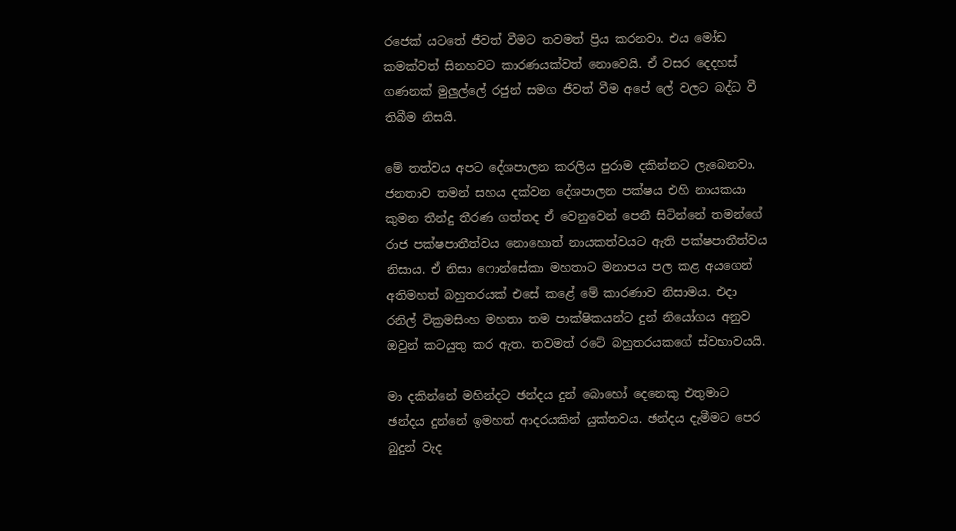රජෙක් යටතේ ජීවත් වීමට තවමත් ප්‍රිය කරනවා. එය මෝඩ කමක්වත් සිනහවට කාරණයක්වත් නොවෙයි. ඒ වසර දෙදහස් ගණනක් මුලුල්ලේ රජුන් සමග ජීවත් වීම අපේ ලේ වලට බද්ධ වී තිබීම නිසයි.

මේ තත්වය අපට දේශපාලන කරලිය පුරාම දකින්නට ලැබෙනවා. ජනතාව තමන් සහය දක්වන දේශපාලන පක්ෂය එහි නායකයා කුමන තීන්දු තීරණ ගත්තද ඒ වෙනුවෙන් පෙනී සිටින්නේ තමන්ගේ රාජ පක්ෂපාතීත්වය නොහොත් නායකත්වයට ඇති පක්ෂපාතීත්වය නිසාය. ඒ නිසා ෆොන්සේකා මහතාට මනාපය පල කළ අයගෙන් අතිමහත් බහුතරයක් එසේ කළේ මේ කාරණාව නිසාමය. එදා රනිල් වික්‍රමසිංහ මහතා තම පාක්ෂිකයන්ට දුන් නියෝගය අනුව ඔවුන් කටයුතු කර ඇත. තවමත් රටේ බහුතරයකගේ ස්වභාවයයි.

මා දකින්නේ මහින්දට ඡන්දය දුන් බොහෝ දෙනෙකු එතුමාට ඡන්දය දුන්නේ ඉමහත් ආදරයකින් යුක්තවය. ඡන්දය දැමීමට පෙර බුදුන් වැද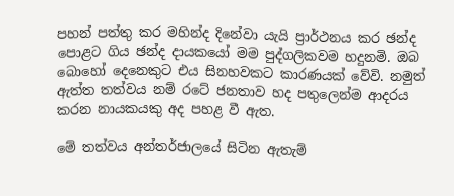පහන් පත්තු කර මහින්ද දිනේවා යැයි ප්‍රාර්ථනය කර ඡන්ද පොළට ගිය ඡන්ද දායකයෝ මම පුද්ගලිකවම හදුනමි. ඔබ බොහෝ දෙනෙකුට එය සිනහවකට කාරණයක් වේවි. නමුත් ඇත්ත තත්වය නම් රටේ ජනතාව හද පතුලෙන්ම ආදරය කරන නායකයකු අද පහළ වී ඇත.

මේ තත්වය අන්තර්ජාලයේ සිටින ඇතැම්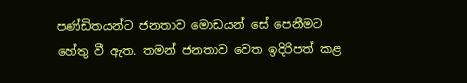පණ්ඩිතයන්ට ජනතාව මොඩයන් සේ පෙනීමට හේතු වී ඇත. තමන් ජනතාව වෙත ඉදිරිපත් කළ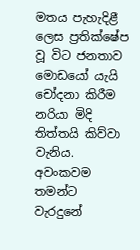මතය පැහැදිළී ලෙස ප්‍රතික්ෂේප වූ විට ජනතාව මොඩයෝ යැයි චෝදනා කිරීම නරියා මිදි තිත්තයි කිව්වා වැනිය. අවංකවම තමන්ට වැරදුනේ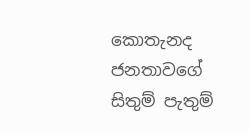කොතැනද ජනතාවගේ සිතුම් පැතුම්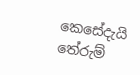කෙසේදැයි තේරුම්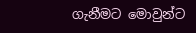ගැනීමට මොවුන්ට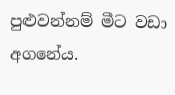පුළුවන්නම් මීට වඩා අගනේය.